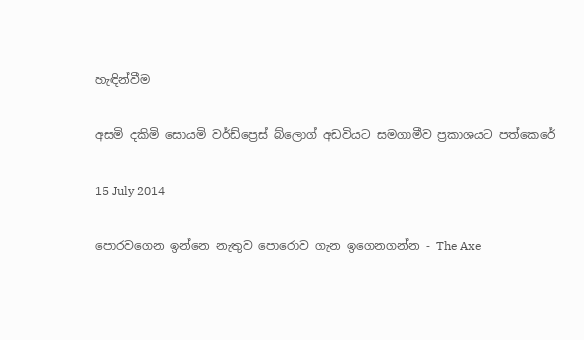හැඳින්වීම

අසමි දකිමි සොයමි වර්ඩ්ප්‍රෙස් බ්ලොග් අඩවියට සමගාමීව ප්‍රකාශයට පත්කෙරේ

15 July 2014

පොරවගෙන ඉන්නෙ නැතුව පොරොව ගැන ඉගෙනගන්න - The Axe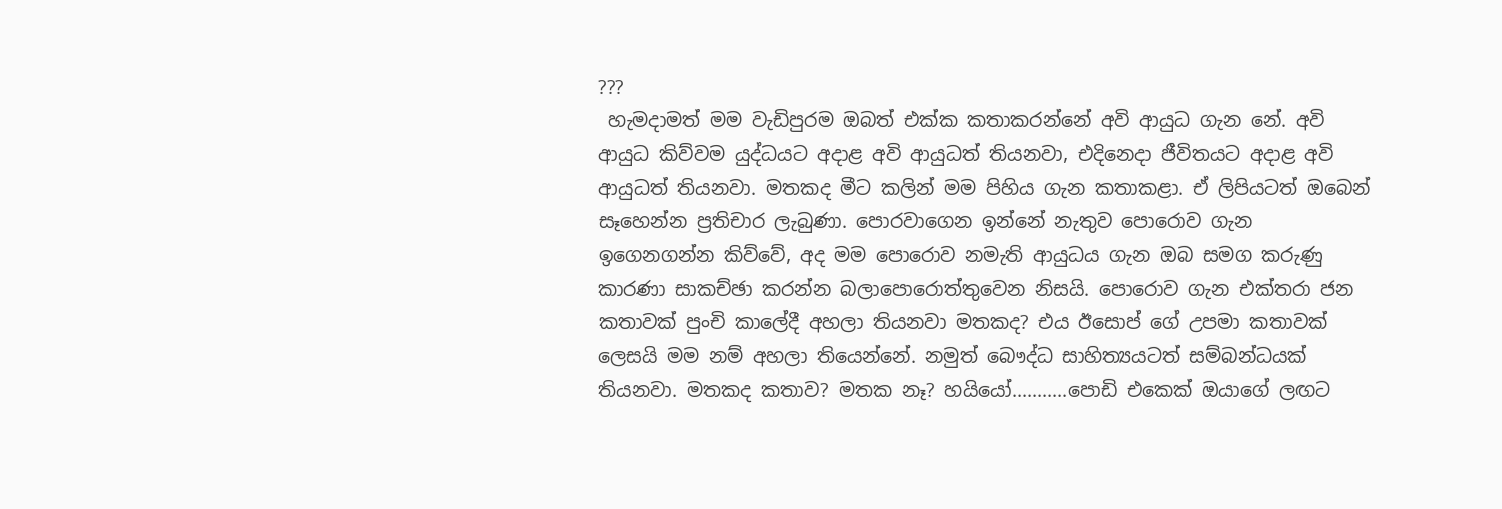???
 හැමදාමත් මම වැඩිපුරම ඔබත් එක්ක කතාකරන්නේ අවි ආයුධ ගැන නේ. අවි ආයුධ කිව්වම යුද්ධයට අදාළ අවි ආයුධත් තියනවා, එදිනෙදා ජීවිතයට අදාළ අවි ආයුධත් තියනවා. මතකද මීට කලින් මම පිහිය ගැන කතාකළා. ඒ ලිපියටත් ඔබෙන් සෑහෙන්න ප්‍රතිචාර ලැබුණා. පොරවාගෙන ඉන්නේ නැතුව පොරොව ගැන ඉගෙනගන්න කිව්වේ, අද මම පොරොව නමැති ආයුධය ගැන ඔබ සමග කරුණු කාරණා සාකච්ඡා කරන්න බලාපොරොත්තුවෙන නිසයි. පොරොව ගැන එක්තරා ජන කතාවක් පුංචි කාලේදී අහලා තියනවා මතකද? එය ඊසොප් ගේ උපමා කතාවක් ලෙසයි මම නම් අහලා තියෙන්නේ. නමුත් බෞද්ධ සාහිත්‍යයටත් සම්බන්ධයක් තියනවා. මතකද කතාව? මතක නෑ? හයියෝ...........පොඩි එකෙක් ඔයාගේ ලඟට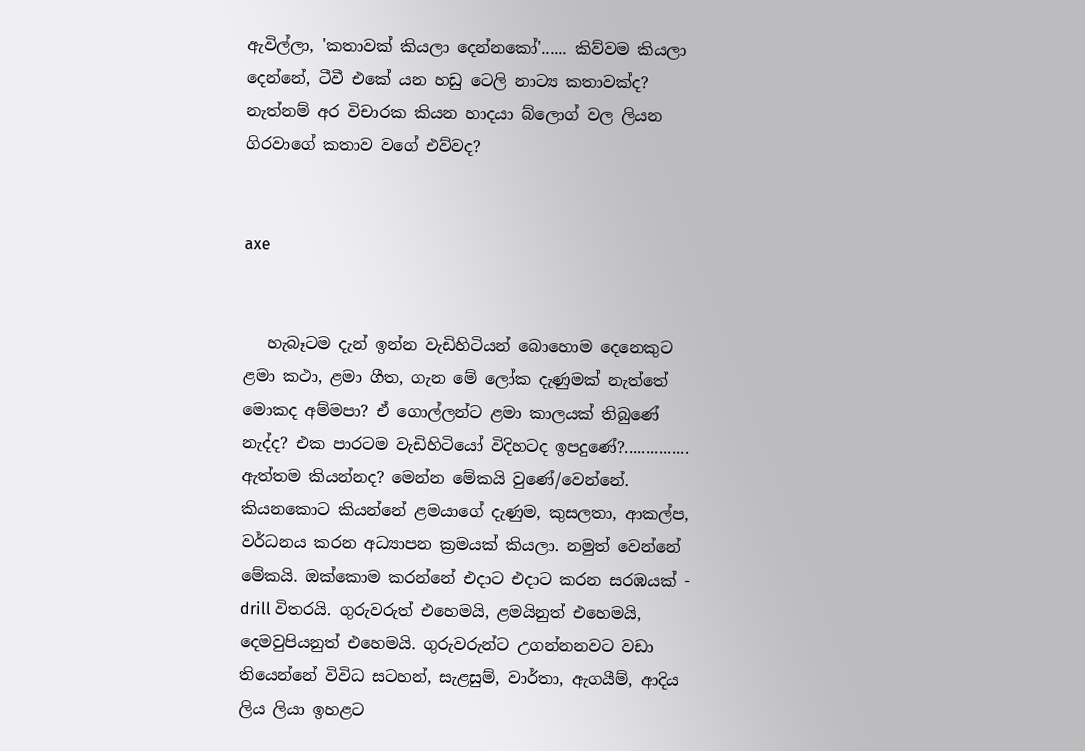ඇවිල්ලා, 'කතාවක් කියලා දෙන්නකෝ'...... කිව්වම කියලා දෙන්නේ, ටීවී එකේ යන හඩු ටෙලි නාට්‍ය කතාවක්ද? නැත්නම් අර විචාරක කියන හාදයා බ්ලොග් වල ලියන ගිරවාගේ කතාව වගේ එව්වද?


axe


   හැබෑටම දැන් ඉන්න වැඩිහිටියන් බොහොම දෙනෙකුට ළමා කථා, ළමා ගීත, ගැන මේ ලෝක දැණුමක් නැත්තේ මොකද අම්මපා? ඒ ගොල්ලන්ට ළමා කාලයක් තිබුණේ නැද්ද? එක පාරටම වැඩිහිටියෝ විදිහටද ඉපදුණේ?............... ඇත්තම කියන්නද? මෙන්න මේකයි වුණේ/වෙන්නේ. කියනකොට කියන්නේ ළමයාගේ දැණුම, කුසලතා, ආකල්ප, වර්ධනය කරන අධ්‍යාපන ක්‍රමයක් කියලා. නමුත් වෙන්නේ මේකයි. ඔක්කොම කරන්නේ එදාට එදාට කරන සරඹයක් - drill විතරයි. ගුරුවරුත් එහෙමයි, ළමයිනුත් එහෙමයි, දෙමවුපියනුත් එහෙමයි. ගුරුවරුන්ට උගන්නනවට වඩා තියෙන්නේ විවිධ සටහන්, සැළසුම්, වාර්තා, ඇගයීම්, ආදිය ලිය ලියා ඉහළට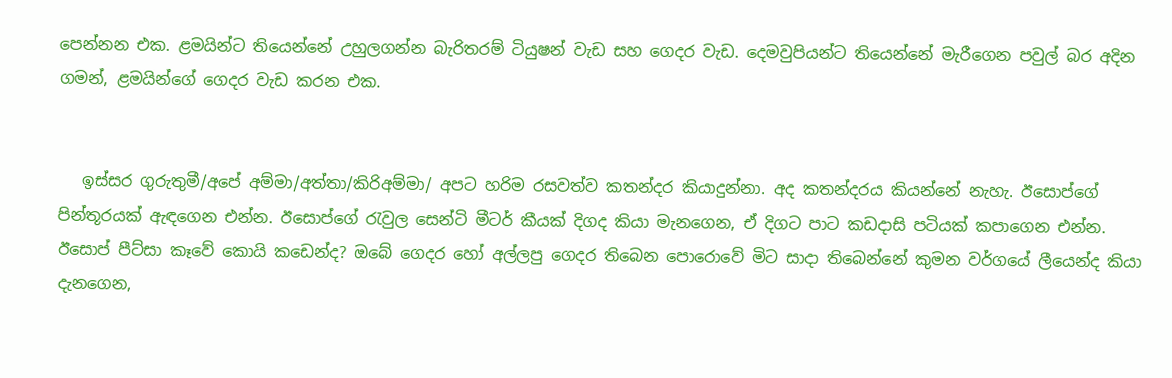පෙන්නන එක. ළමයින්ට තියෙන්නේ උහුලගන්න බැරිතරම් ටියුෂන් වැඩ සහ ගෙදර වැඩ. දෙමවුපියන්ට තියෙන්නේ මැරීගෙන පවුල් බර අදින ගමන්, ළමයින්ගේ ගෙදර වැඩ කරන එක.


   ඉස්සර ගුරුතුමී/අපේ අම්මා/අත්තා/කිරිඅම්මා/ අපට හරිම රසවත්ව කතන්දර කියාදුන්නා. අද කතන්දරය කියන්නේ නැහැ. ඊසොප්ගේ පින්තූරයක් ඇඳගෙන එන්න. ඊසොප්ගේ රැවුල සෙන්ටි මීටර් කීයක් දිගද කියා මැනගෙන, ඒ දිගට පාට කඩදාසි පටියක් කපාගෙන එන්න. ඊසොප් පීට්සා කෑවේ කොයි කඩෙන්ද? ඔබේ ගෙදර හෝ අල්ලපු ගෙදර තිබෙන පොරොවේ මිට සාදා තිබෙන්නේ කුමන වර්ගයේ ලීයෙන්ද කියා දැනගෙන,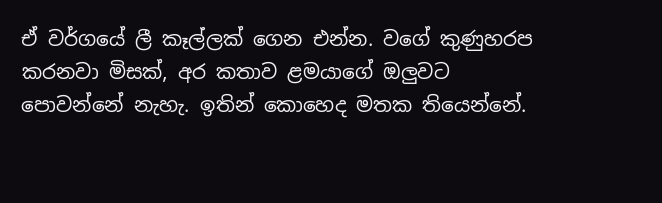ඒ වර්ගයේ ලී කෑල්ලක් ගෙන එන්න. වගේ කුණුහරප කරනවා මිසක්, අර කතාව ළමයාගේ ඔලුවට පොවන්නේ නැහැ. ඉතින් කොහෙද මතක තියෙන්නේ.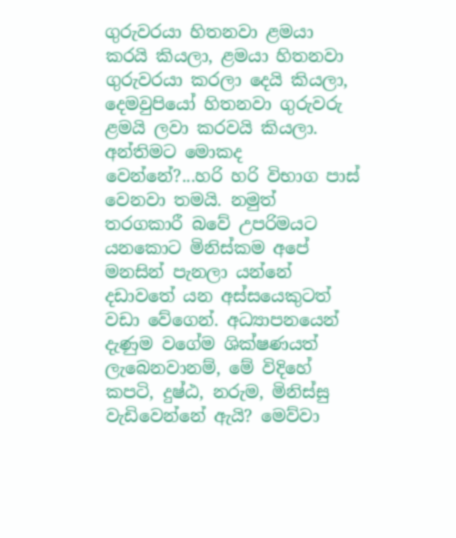ගුරුවරයා හිතනවා ළමයා කරයි කියලා, ළමයා හිතනවා ගුරුවරයා කරලා දෙයි කියලා, දෙමවුපියෝ හිතනවා ගුරුවරු ළමයි ලවා කරවයි කියලා. අන්තිමට මොකද වෙන්නේ?...හරි හරි විභාග පාස් වෙනවා තමයි. නමුත් තරගකාරී බවේ උපරිමයට යනකොට මිනිස්කම අපේ මනසින් පැනලා යන්නේ දඩාවතේ යන අස්සයෙකුටත් වඩා වේගෙන්. අධ්‍යාපනයෙන් දැණුම වගේම ශික්ෂණයත් ලැබෙනවානම්, මේ විදිහේ කපටි, දුෂ්ඨ, නරුම, මිනිස්සු වැඩිවෙන්නේ ඇයි? මෙව්වා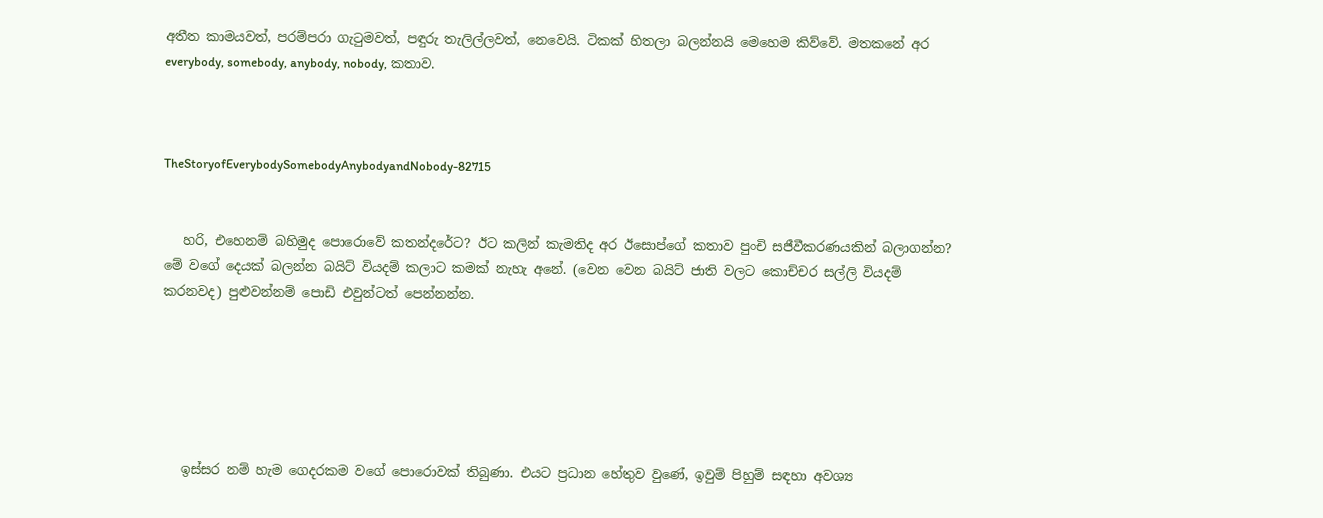අතීත කාමයවත්, පරම්පරා ගැටුමවත්, පඳුරු තැලිල්ලවත්, නෙවෙයි. ටිකක් හිතලා බලන්නයි මෙහෙම කිව්වේ. මතකනේ අර everybody, somebody, anybody, nobody, කතාව.



TheStoryofEverybodySomebodyAnybodyandNobody-82715


   හරි, එහෙනම් බහිමුද පොරොවේ කතන්දරේට? ඊට කලින් කැමතිද අර ඊසොප්ගේ කතාව පුංචි සජීවීකරණයකින් බලාගන්න? මේ වගේ දෙයක් බලන්න බයිට් වියදම් කලාට කමක් නැහැ අනේ. (වෙන වෙන බයිට් ජාති වලට කොච්චර සල්ලි වියදම් කරනවද) පුළුවන්නම් පොඩි එවුන්ටත් පෙන්නන්න.






   ඉස්සර නම් හැම ගෙදරකම වගේ පොරොවක් තිබුණා. එයට ප්‍රධාන හේතුව වුණේ, ඉවුම් පිහුම් සඳහා අවශ්‍ය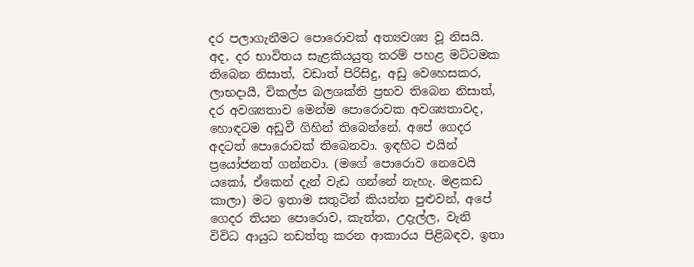දර පලාගැනීමට පොරොවක් අත්‍යවශ්‍ය වූ නිසයි. අද, දර භාවිතය සැළකියයුතු තරම් පහළ මට්ටමක තිබෙන නිසාත්, වඩාත් පිරිසිදු, අඩු වෙහෙසකර, ලාභදායී, විකල්ප බලශක්ති ප්‍රභව තිබෙන නිසාත්, දර අවශ්‍යතාව මෙන්ම පොරොවක අවශ්‍යතාවද, හොඳටම අඩුවී ගිහින් තිබෙන්නේ. අපේ ගෙදර අදටත් පොරොවක් තිබෙනවා. ඉඳහිට එයින් ප්‍රයෝජනත් ගන්නවා. (මගේ පොරොව නෙවෙයි යකෝ, ඒකෙන් දැන් වැඩ ගන්නේ නැහැ. මළකඩ කාලා) මට ඉතාම සතුටින් කියන්න පුළුවන්, අපේ ගෙදර තියන පොරොව, කැත්ත, උදැල්ල, වැනි විවිධ ආයුධ නඩත්තු කරන ආකාරය පිළිබඳව, ඉතා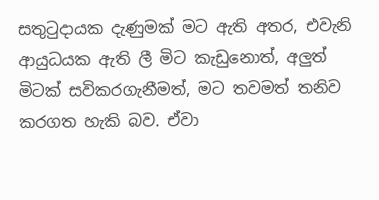සතුටුදායක දැණුමක් මට ඇති අතර, එවැනි ආයුධයක ඇති ලී මිට කැඩුනොත්, අලුත් මිටක් සවිකරගැනීමත්, මට තවමත් තනිව කරගත හැකි බව. ඒවා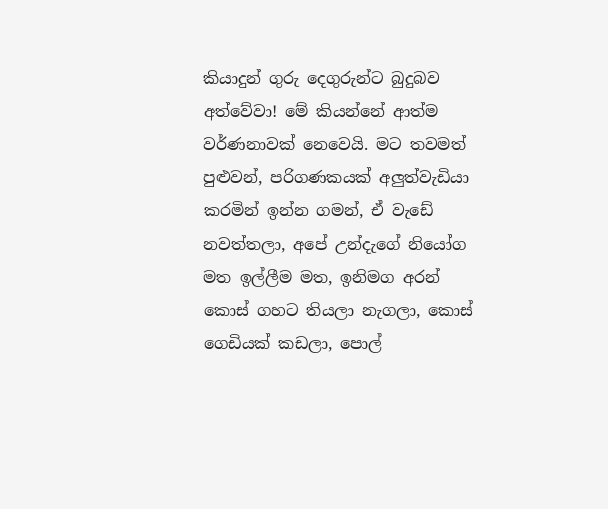කියාදුන් ගුරු දෙගුරුන්ට බුදුබව අත්වේවා! මේ කියන්නේ ආත්ම වර්ණනාවක් නෙවෙයි. මට තවමත් පුළුවන්, පරිගණකයක් අලුත්වැඩියා කරමින් ඉන්න ගමන්, ඒ වැඩේ නවත්තලා, අපේ උන්දැගේ නියෝග මත ඉල්ලීම මත, ඉනිමග අරන් කොස් ගහට තියලා නැගලා, කොස් ගෙඩියක් කඩලා, පොල්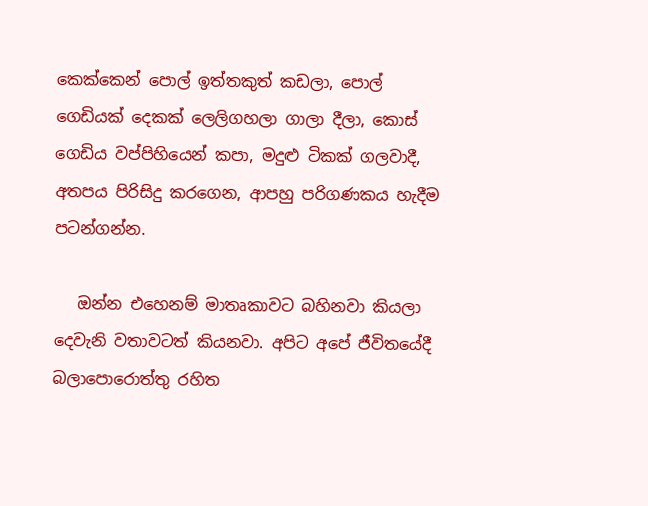කෙක්කෙන් පොල් ඉත්තකුත් කඩලා, පොල් ගෙඩියක් දෙකක් ලෙලිගහලා ගාලා දීලා, කොස් ගෙඩිය වප්පිහියෙන් කපා, මදුළු ටිකක් ගලවාදී, අතපය පිරිසිදු කරගෙන, ආපහු පරිගණකය හැදීම පටන්ගන්න.

   ඔන්න එහෙනම් මාතෘකාවට බහිනවා කියලා දෙවැනි වතාවටත් කියනවා. අපිට අපේ ජීවිතයේදී බලාපොරොත්තු රහිත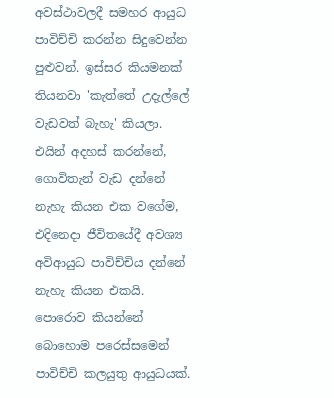අවස්ථාවලදී සමහර ආයුධ පාවිච්චි කරන්න සිදුවෙන්න පුළුවන්. ඉස්සර කියමනක් තියනවා 'කැත්තේ උදැල්ලේ වැඩවත් බැහැ' කියලා. එයින් අදහස් කරන්නේ, ගොවිතැන් වැඩ දන්නේ නැහැ කියන එක වගේම, එදිනෙදා ජීවිතයේදී අවශ්‍ය අවිආයුධ පාවිච්චිය දන්නේ නැහැ කියන එකයි. පොරොව කියන්නේ බොහොම පරෙස්සමෙන් පාවිච්චි කලයුතු ආයුධයක්.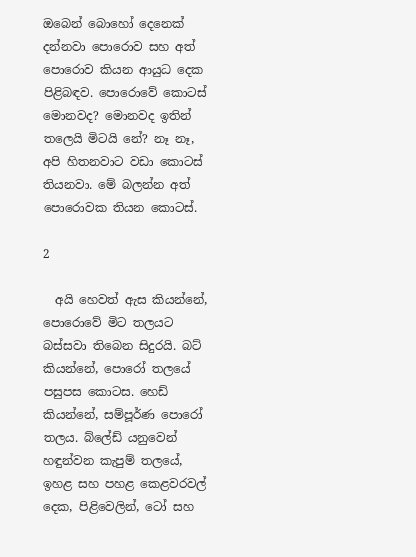ඔබෙන් බොහෝ දෙනෙක් දන්නවා පොරොව සහ අත් පොරොව කියන ආයුධ දෙක පිළිබඳව. පොරොවේ කොටස් මොනවද? මොනවද ඉතින් තලෙයි මිටයි නේ? නෑ නෑ, අපි හිතනවාට වඩා කොටස් තියනවා. මේ බලන්න අත් පොරොවක තියන කොටස්.

2

  අයි හෙවත් ඇස කියන්නේ, පොරොවේ මිට තලයට බස්සවා තිබෙන සිදුරයි. බට් කියන්නේ, පොරෝ තලයේ පසුපස කොටස. හෙඩ් කියන්නේ, සම්පූර්ණ පොරෝ තලය. බ්ලේඩ් යනුවෙන් හඳුන්වන කැපුම් තලයේ, ඉහළ සහ පහළ කෙළවරවල් දෙක, පිළිවෙලින්, ටෝ සහ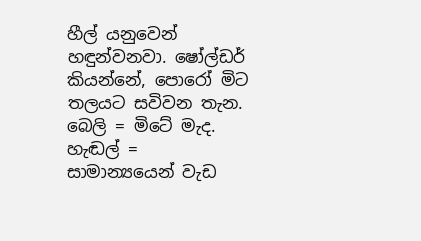හීල් යනුවෙන් හඳුන්වනවා. ෂෝල්ඩර් කියන්නේ, පොරෝ මිට තලයට සවිවන තැන. බෙලි = මිටේ මැද. හැඬල් = සාමාන්‍යයෙන් වැඩ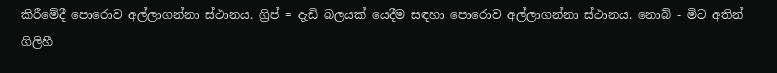කිරීමේදී පොරොව අල්ලාගන්නා ස්ථානය. ග්‍රිප් = දැඩි බලයක් යෙදීම සඳහා පොරොව අල්ලාගන්නා ස්ථානය. නොබ් - මිට අතින් ගිලිහී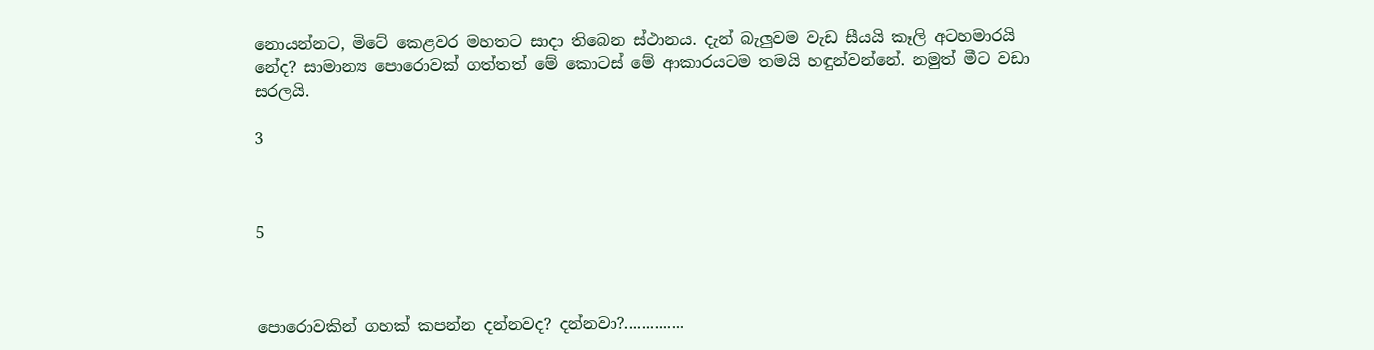නොයන්නට, මිටේ කෙළවර මහතට සාදා තිබෙන ස්ථානය. දැන් බැලුවම වැඩ සීයයි කෑලි අටහමාරයි නේද? සාමාන්‍ය පොරොවක් ගත්තත් මේ කොටස් මේ ආකාරයටම තමයි හඳුන්වන්නේ. නමුත් මීට වඩා සරලයි.

3



5



පොරොවකින් ගහක් කපන්න දන්නවද? දන්නවා?..............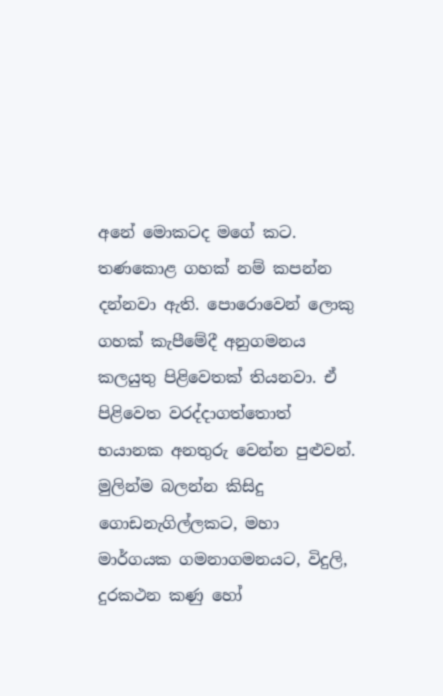අනේ මොකටද මගේ කට. තණකොළ ගහක් නම් කපන්න දන්නවා ඇති. පොරොවෙන් ලොකු ගහක් කැපීමේදී අනුගමනය කලයුතු පිළිවෙතක් තියනවා. ඒ පිළිවෙත වරද්දාගත්තොත් භයානක අනතුරු වෙන්න පුළුවන්. මුලින්ම බලන්න කිසිදු ගොඩනැගිල්ලකට, මහා මාර්ගයක ගමනාගමනයට, විදුලි, දුරකථන කණු හෝ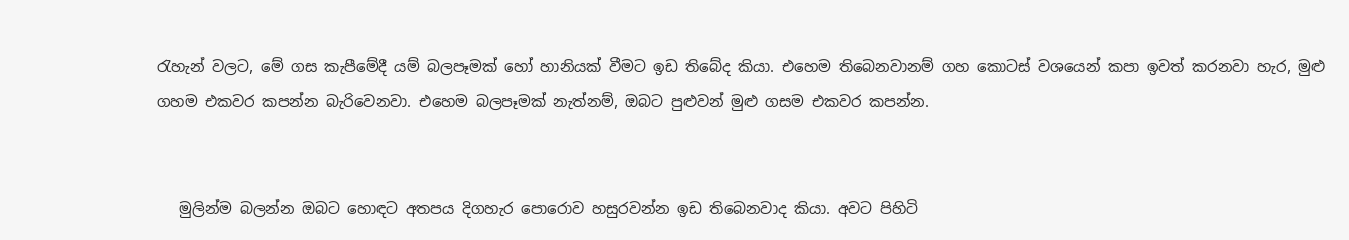රැහැන් වලට, මේ ගස කැපීමේදී යම් බලපෑමක් හෝ හානියක් වීමට ඉඩ තිබේද කියා. එහෙම තිබෙනවානම් ගහ කොටස් වශයෙන් කපා ඉවත් කරනවා හැර, මුළු ගහම එකවර කපන්න බැරිවෙනවා. එහෙම බලපෑමක් නැත්නම්, ඔබට පුළුවන් මුළු ගසම එකවර කපන්න.


   මුලින්ම බලන්න ඔබට හොඳට අතපය දිගහැර පොරොව හසුරවන්න ඉඩ තිබෙනවාද කියා. අවට පිහිටි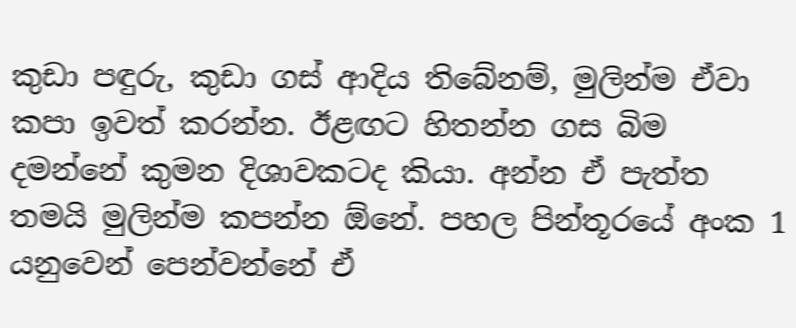කුඩා පඳුරු, කුඩා ගස් ආදිය තිබේනම්, මුලින්ම ඒවා කපා ඉවත් කරන්න. ඊළඟට හිතන්න ගස බිම දමන්නේ කුමන දිශාවකටද කියා. අන්න ඒ පැත්ත තමයි මුලින්ම කපන්න ඕනේ. පහල පින්තූරයේ අංක 1 යනුවෙන් පෙන්වන්නේ ඒ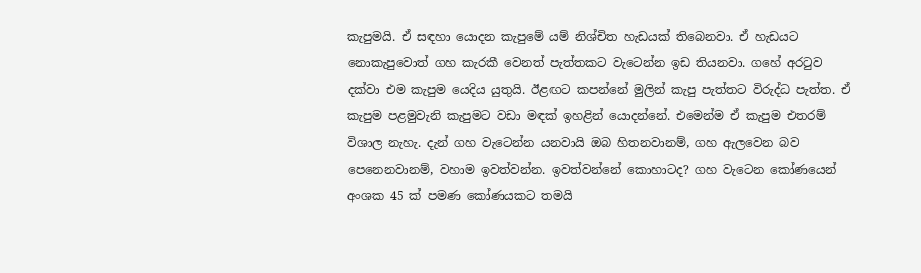කැපුමයි. ඒ සඳහා යොදන කැපුමේ යම් නිශ්චිත හැඩයක් තිබෙනවා. ඒ හැඩයට නොකැපුවොත් ගහ කැරකී වෙනත් පැත්තකට වැටෙන්න ඉඩ තියනවා. ගහේ අරටුව දක්වා එම කැපුම යෙදිය යුතුයි. ඊළඟට කපන්නේ මුලින් කැපු පැත්තට විරුද්ධ පැත්ත. ඒ කැපුම පළමුවැනි කැපුමට වඩා මඳක් ඉහළින් යොදන්නේ. එමෙන්ම ඒ කැපුම එතරම් විශාල නැහැ. දැන් ගහ වැටෙන්න යනවායි ඔබ හිතනවානම්, ගහ ඇලවෙන බව පෙනෙනවානම්, වහාම ඉවත්වන්න. ඉවත්වන්නේ කොහාටද? ගහ වැටෙන කෝණයෙන් අංශක 45 ක් පමණ කෝණයකට තමයි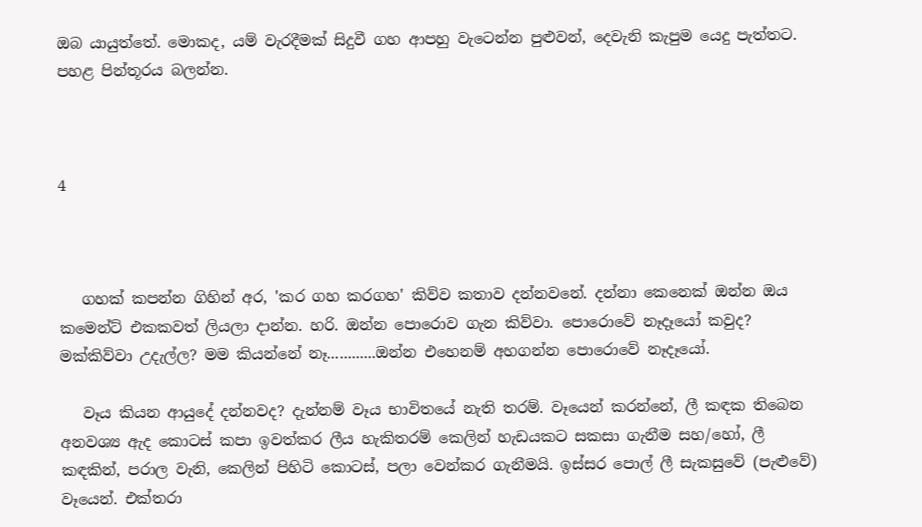ඔබ යායුත්තේ. මොකද, යම් වැරදීමක් සිදුවී ගහ ආපහු වැටෙන්න පුළුවන්, දෙවැනි කැපුම යෙදු පැත්තට. පහළ පින්තූරය බලන්න.



4



   ගහක් කපන්න ගිහින් අර, 'කර ගහ කරගහ' කිව්ව කතාව දන්නවනේ. දන්නා කෙනෙක් ඔන්න ඔය කමෙන්ට් එකකවත් ලියලා දාන්න. හරි. ඔන්න පොරොව ගැන කිව්වා. පොරොවේ නෑදෑයෝ කවුද? මක්කිව්වා උදැල්ල? මම කියන්නේ නෑ............ඔන්න එහෙනම් අහගන්න පොරොවේ නෑදෑයෝ.

   වෑය කියන ආයුදේ දන්නවද? දැන්නම් වෑය භාවිතයේ නැති තරම්. වෑයෙන් කරන්නේ, ලී කඳක තිබෙන අනවශ්‍ය ඇද කොටස් කපා ඉවත්කර ලීය හැකිතරම් කෙලින් හැඩයකට සකසා ගැනීම සහ/හෝ, ලී කඳකින්, පරාල වැනි, කෙලින් පිහිටි කොටස්, පලා වෙන්කර ගැනීමයි. ඉස්සර පොල් ලී සැකසුවේ (පැළුවේ) වෑයෙන්. එක්තරා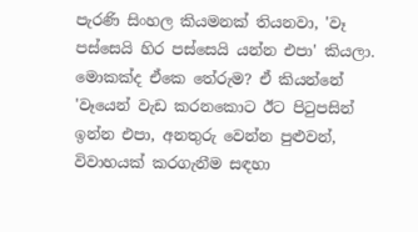පැරණි සිංහල කියමනක් තියනවා, 'වෑ පස්සෙයි හිර පස්සෙයි යන්න එපා' කියලා. මොකක්ද ඒකෙ තේරුම? ඒ කියන්නේ 'වෑයෙන් වැඩ කරනකොට ඊට පිටුපසින් ඉන්න එපා, අනතුරු වෙන්න පුළුවන්, විවාහයක් කරගැනීම සඳහා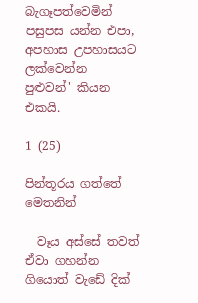බැගෑපත්වෙමින් පසුපස යන්න එපා, අපහාස උපහාසයට ලක්වෙන්න පුළුවන්' කියන එකයි.

1 (25)

පින්තූරය ගත්තේ මෙතනින්

  වෑය අස්සේ තවත් ඒවා ගහන්න ගියොත් වැඩේ දික්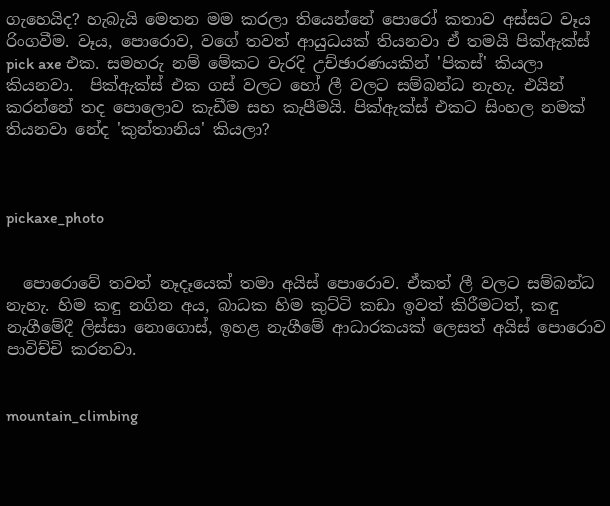ගැහෙයිද? හැබැයි මෙතන මම කරලා තියෙන්නේ පොරෝ කතාව අස්සට වෑය රිංගවීම. වෑය, පොරොව, වගේ තවත් ආයුධයක් තියනවා ඒ තමයි පික්ඇක්ස් pick axe එක. සමහරු නම් මේකට වැරදි උච්ඡාරණයකින් 'පිකස්' කියලා කියනවා.  පික්ඇක්ස් එක ගස් වලට හෝ ලී වලට සම්බන්ධ නැහැ. එයින් කරන්නේ තද පොලොව කැඩීම සහ කැපීමයි. පික්ඇක්ස් එකට සිංහල නමක් තියනවා නේද 'කුන්තානිය' කියලා?



pickaxe_photo


  පොරොවේ තවත් නෑදෑයෙක් තමා අයිස් පොරොව. ඒකත් ලී වලට සම්බන්ධ නැහැ. හිම කඳු නගින අය, බාධක හිම කුට්ටි කඩා ඉවත් කිරීමටත්, කඳු නැගීමේදී ලිස්සා නොගොස්, ඉහළ නැගීමේ ආධාරකයක් ලෙසත් අයිස් පොරොව පාවිච්චි කරනවා.


mountain_climbing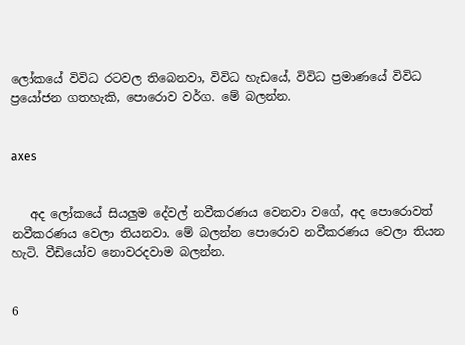ලෝකයේ විවිධ රටවල තිබෙනවා, විවිධ හැඩයේ, විවිධ ප්‍රමාණයේ විවිධ ප්‍රයෝජන ගතහැකි, පොරොව වර්ග. මේ බලන්න.


axes


   අද ලෝකයේ සියලුම දේවල් නවීකරණය වෙනවා වගේ, අද පොරොවත් නවීකරණය වෙලා තියනවා. මේ බලන්න පොරොව නවීකරණය වෙලා තියන හැටි. වීඩියෝව නොවරදවාම බලන්න.


6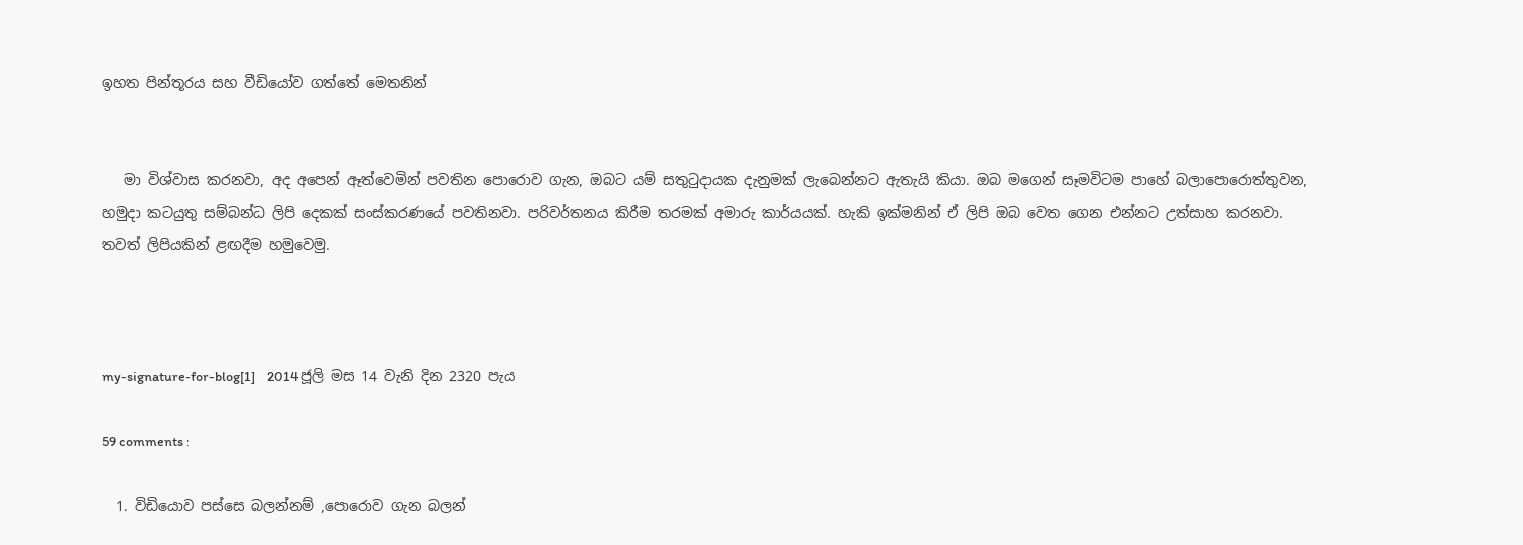ඉහත පින්තූරය සහ වීඩියෝව ගත්තේ මෙතනින්


   මා විශ්වාස කරනවා, අද අපෙන් ඈත්වෙමින් පවතින පොරොව ගැන, ඔබට යම් සතුටුදායක දැනුමක් ලැබෙන්නට ඇතැයි කියා. ඔබ මගෙන් සෑමවිටම පාහේ බලාපොරොත්තුවන, හමුදා කටයුතු සම්බන්ධ ලිපි දෙකක් සංස්කරණයේ පවතිනවා. පරිවර්තනය කිරීම තරමක් අමාරු කාර්යයක්. හැකි ඉක්මනින් ඒ ලිපි ඔබ වෙත ගෙන එන්නට උත්සාහ කරනවා. තවත් ලිපියකින් ළඟදීම හමුවෙමු.



my-signature-for-blog[1]    2014 ජූලි මස 14 වැනි දින 2320 පැය

59 comments :

  1. විඩියොව පස්සෙ බලන්නම් ,පොරොව ගැන බලන්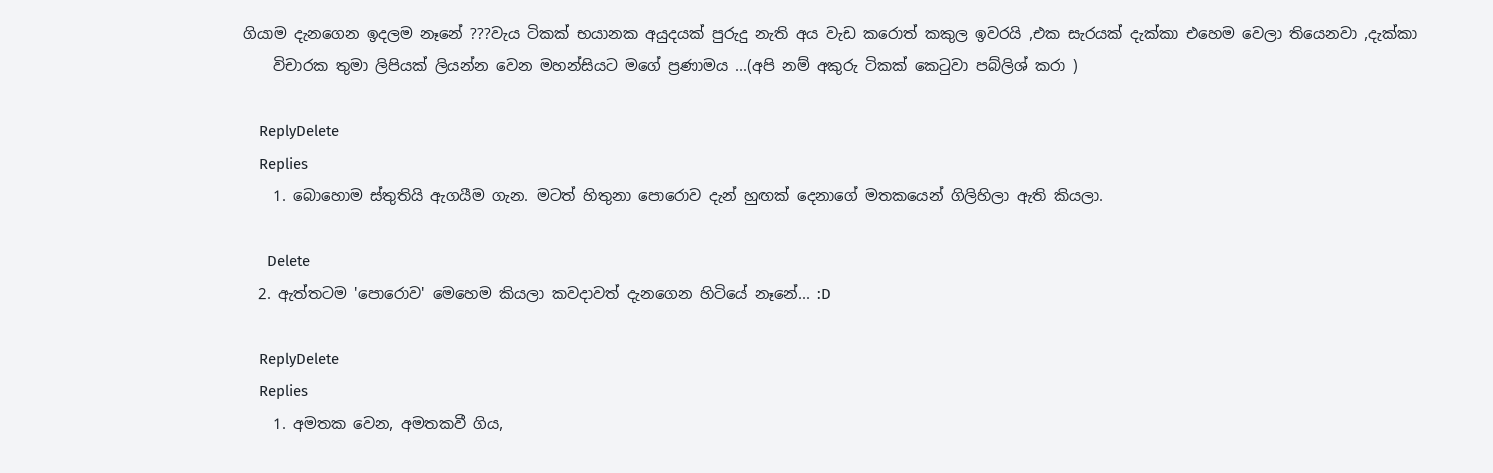ගියාම දැනගෙන ඉදලම නෑනේ ???වැය ටිකක් භයානක අයුදයක් පුරුදු නැති අය වැඩ කරොත් කකුල ඉවරයි ,එක සැරයක් දැක්කා එහෙම වෙලා තියෙනවා ,දැක්කා
    විචාරක තුමා ලිපියක් ලියන්න වෙන මහන්සියට මගේ ප්‍රණාමය ...(අපි නම් අකුරු ටිකක් කෙටුවා පබ්ලිශ් කරා )

    ReplyDelete
    Replies
    1. බොහොම ස්තුතියි ඇගයීම ගැන. මටත් හිතුනා පොරොව දැන් හුඟක් දෙනාගේ මතකයෙන් ගිලිහිලා ඇති කියලා.

      Delete
  2. ඇත්තටම 'පොරොව' මෙහෙම කියලා කවදාවත් දැනගෙන හිටියේ නෑනේ... :D

    ReplyDelete
    Replies
    1. අමතක වෙන, අමතකවී ගිය,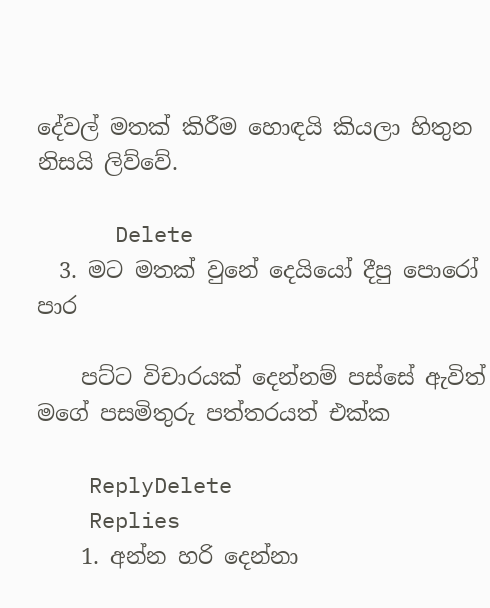දේවල් මතක් කිරීම හොඳයි කියලා හිතුන නිසයි ලිව්වේ.

      Delete
  3. මට මතක් වුනේ දෙයියෝ දීපු පොරෝ පාර

    පට්ට විචාරයක් දෙන්නම් පස්සේ ඇවිත් මගේ පසමිතුරු පත්තරයත් එක්ක

    ReplyDelete
    Replies
    1. අන්න හරි දෙන්නා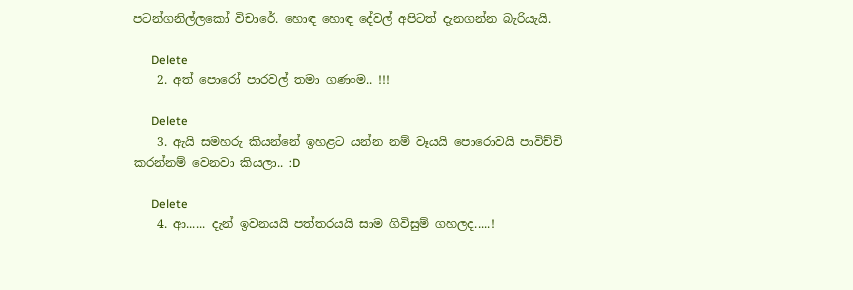පටන්ගනිල්ලකෝ විචාරේ. හොඳ හොඳ දේවල් අපිටත් දැනගන්න බැරියැයි.

      Delete
    2. අත් පොරෝ පාරවල් තමා ගණංම.. !!!

      Delete
    3. ඇයි සමහරු කියන්නේ ඉහළට යන්න නම් වෑයයි පොරොවයි පාවිච්චි කරන්නම් වෙනවා කියලා.. :D

      Delete
    4. ආ...... දැන් ඉවනයයි පත්තරයයි සාම ගිවිසුම් ගහලද.....!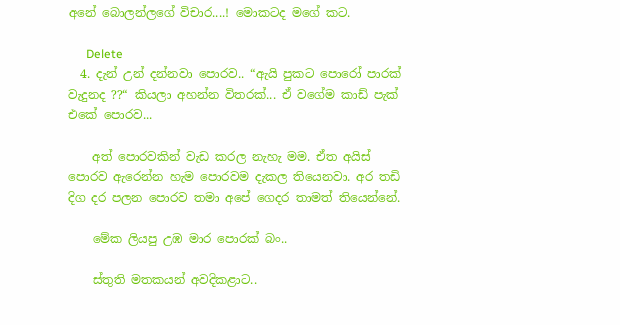අනේ බොලන්ලගේ විචාර....! මොකටද මගේ කට.

      Delete
  4. දැන් උන් දන්නවා පොරව.. “ඇයි පුකට පොරෝ පාරක් වැදුනද ??“ කියලා අහන්න විතරක්... ඒ වගේම කාඩ් පැක් එකේ පොරව...

    අත් පොරවකින් වැඩ කරල නැහැ මම. ඒත අයිස් පොරව ඇරෙන්න හැම පොරවම දැකල තියෙනවා. අර තඩි දිග දර පලන පොරව තමා අපේ ගෙදර තාමත් තියෙන්නේ.

    මේක ලියපු උඹ මාර පොරක් බං..

    ස්තුති මතකයන් අවදිකළාට..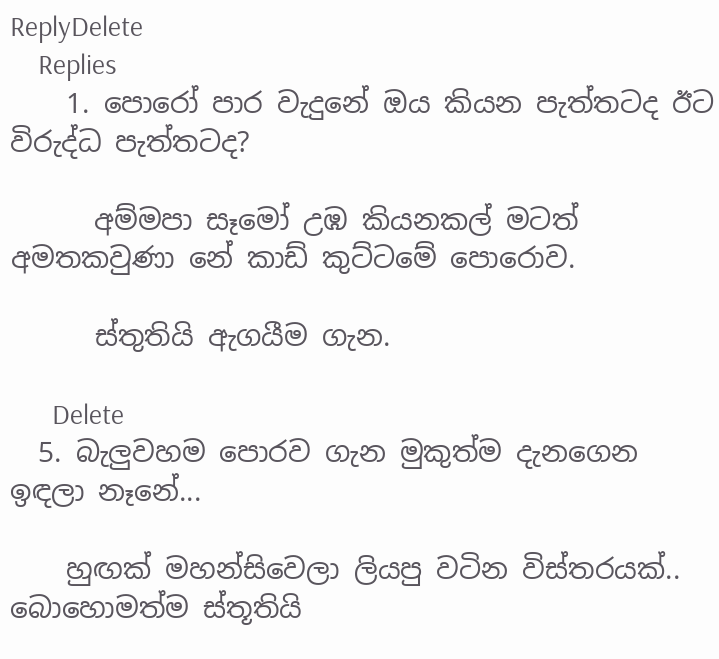ReplyDelete
    Replies
    1. පොරෝ පාර වැදුනේ ඔය කියන පැත්තටද ඊට විරුද්ධ පැත්තටද?

      අම්මපා සෑමෝ උඹ කියනකල් මටත් අමතකවුණා නේ කාඩ් කුට්ටමේ පොරොව.

      ස්තුතියි ඇගයීම ගැන.

      Delete
  5. බැලුවහම පොරව ගැන මුකුත්ම දැනගෙන ඉඳලා නෑනේ...

    හුඟක් මහන්සිවෙලා ලියපු වටින විස්තරයක්.. බොහොමත්ම ස්තූතියි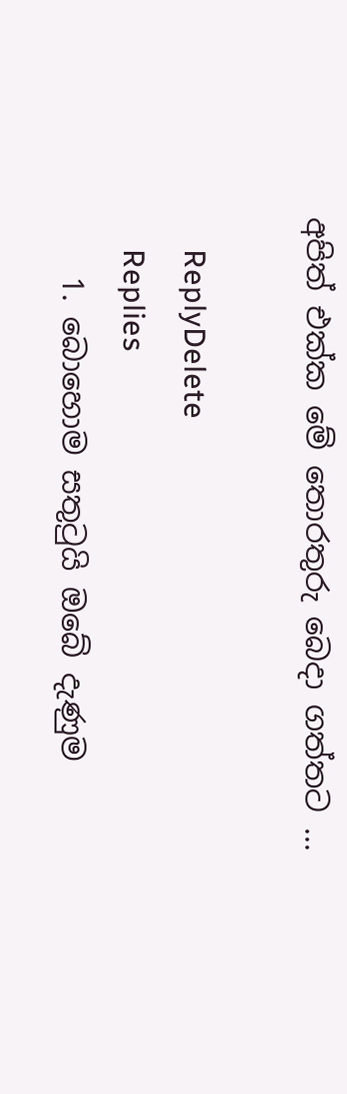අපිත් එක්ක මේ තොරතුරු බෙදා ගත්තට ...

    ReplyDelete
    Replies
    1. බොහොම සතුටුයි ඔබේ දැණුම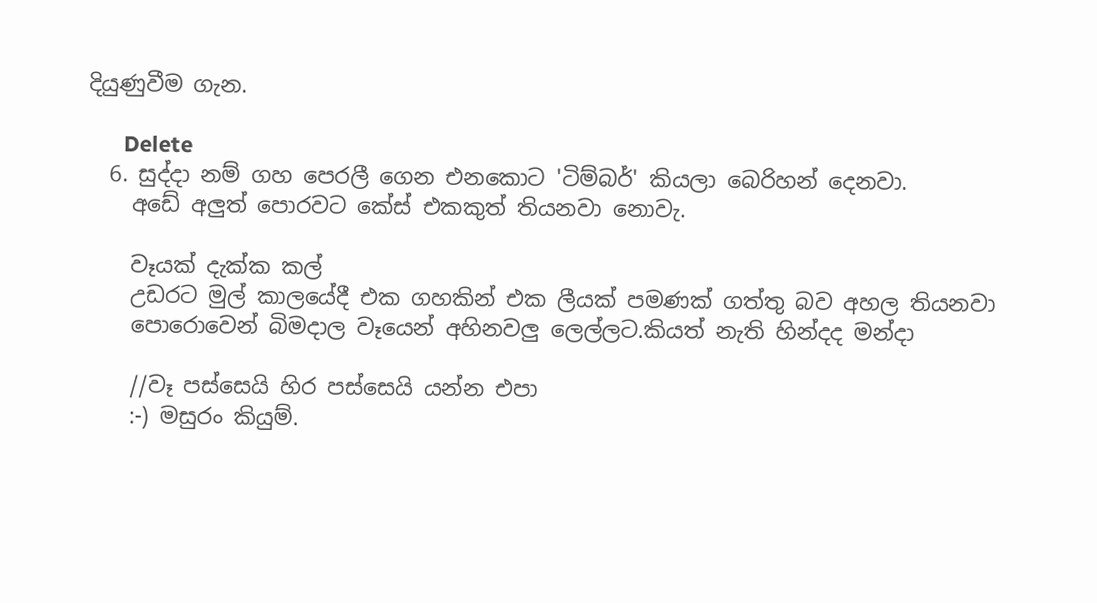දියුණුවීම ගැන.

      Delete
  6. සුද්දා නම් ගහ පෙරලී ගෙන එනකොට 'ටිම්බර්' කියලා බෙරිහන් දෙනවා.
    අඩේ අලුත් පොරවට කේස් එකකුත් තියනවා නොවැ.

    වෑයක් දැක්ක කල්
    උඩරට මුල් කාලයේදී එක ගහකින් එක ලීයක් පමණක් ගත්තු බව අහල තියනවා
    පොරොවෙන් බිමදාල වෑයෙන් අහිනවලු ලෙල්ලට.කියත් නැති හින්දද මන්දා

    //වෑ පස්සෙයි හිර පස්සෙයි යන්න එපා
    :-) මසුරං කියුම්.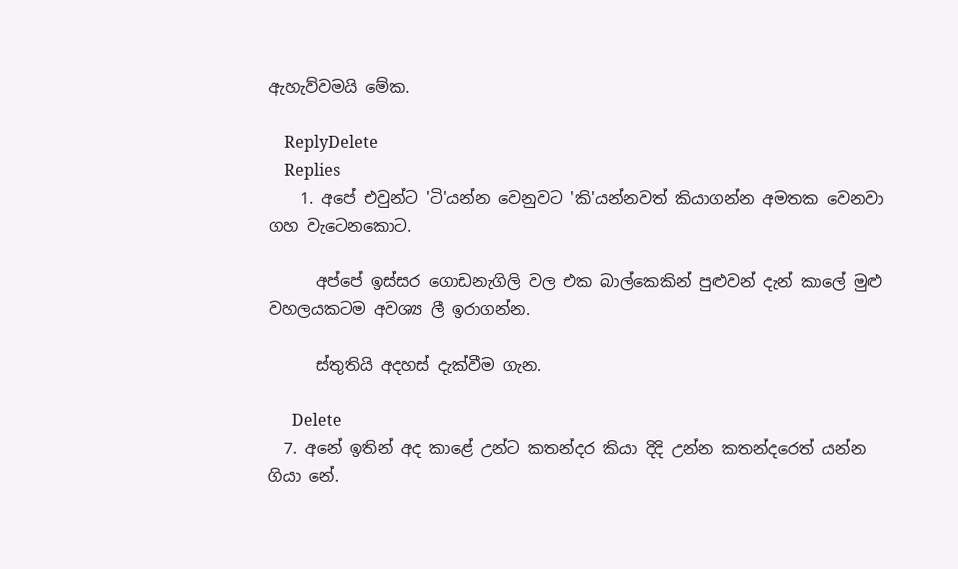ඇහැව්වමයි මේක.

    ReplyDelete
    Replies
    1. අපේ එවුන්ට 'ටි'යන්න වෙනුවට 'කි'යන්නවත් කියාගන්න අමතක වෙනවා ගහ වැටෙනකොට.

      අප්පේ ඉස්සර ගොඩනැගිලි වල එක බාල්කෙකින් පුළුවන් දැන් කාලේ මුළු වහලයකටම අවශ්‍ය ලී ඉරාගන්න.

      ස්තුතියි අදහස් දැක්වීම ගැන.

      Delete
  7. අනේ ඉතින් අද කාළේ උන්ට කතන්දර කියා දිදි උන්න කතන්දරෙත් යන්න ගියා නේ.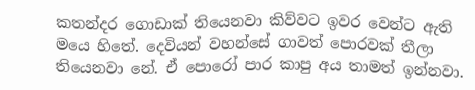කතන්දර ගොඩාක් තියෙනවා කිව්වට ඉවර වෙන්ට ඇති මයෙ හිතේ. දෙවියන් වහන්සේ ගාවත් පොරවක් තීලා තියෙනවා නේ. ඒ පොරෝ පාර කාපු අය තාමත් ඉන්නවා.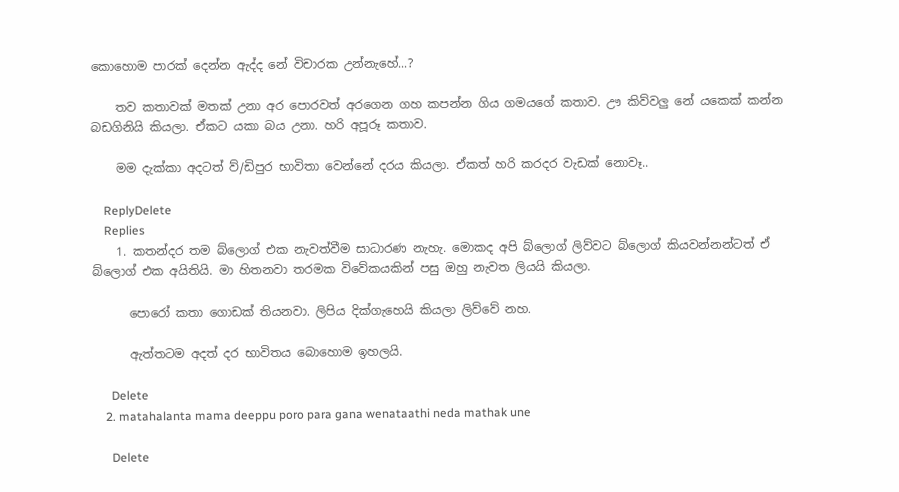කොහොම පාරක් දෙන්න ඇද්ද නේ විචාරක උන්නැහේ...?

    තව කතාවක් මතක් උනා අර පොරවත් අරගෙන ගහ කපන්න ගිය ගමයගේ කතාව. ඌ කිව්වලු නේ යකෙක් කන්න බඩගිනියි කියලා. ඒකට යකා බය උනා. හරි අපූරූ කතාව.

    මම දැක්කා අදටත් ව්/ඩිපුර භාවිතා වෙන්නේ දරය කියලා. ඒකත් හරි කරදර වැඩක් නොවෑ..

    ReplyDelete
    Replies
    1. කතන්දර තම බ්ලොග් එක නැවත්වීම සාධාරණ නැහැ. මොකද අපි බ්ලොග් ලිව්වට බ්ලොග් කියවන්නන්ටත් ඒ බ්ලොග් එක අයිතියි. මා හිතනවා තරමක විවේකයකින් පසු ඔහු නැවත ලියයි කියලා.

      පොරෝ කතා ගොඩක් තියනවා. ලිපිය දික්ගැහෙයි කියලා ලිව්වේ නහ.

      ඇත්තටම අදත් දර භාවිතය බොහොම ඉහලයි.

      Delete
    2. matahalanta mama deeppu poro para gana wenataathi neda mathak une

      Delete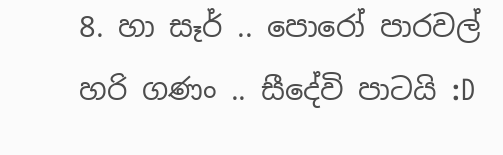8. හා සෑර් .. පොරෝ පාරවල් හරි ගණං .. සීදේවි පාටයි :D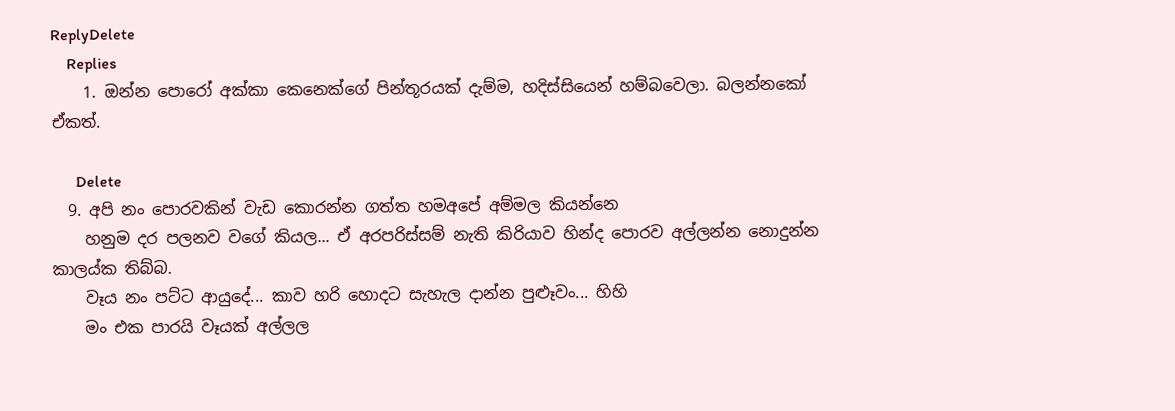ReplyDelete
    Replies
    1. ඔන්න පොරෝ අක්කා කෙනෙක්ගේ පින්තූරයක් දැම්ම, හදිස්සියෙන් හම්බවෙලා. බලන්නකෝ ඒකත්.

      Delete
  9. අපි නං පොරවකින් වැඩ කොරන්න ගත්ත හමඅපේ අම්මල කියන්නෙ
    හනුම දර පලනව වගේ කියල... ඒ අරපරිස්සම් නැති කිරියාව හින්ද පොරව අල්ලන්න නොදුන්න කාලය්ක තිබ්බ.
    වෑය නං පට්ට ආයුදේ... කාව හරි හොදට සැහැල දාන්න පුළූවං... හිහි
    මං එක පාරයි වෑයක් අල්ලල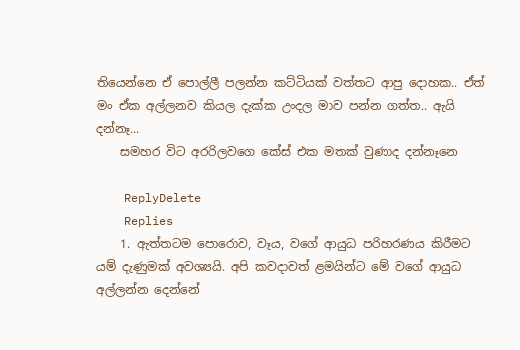තියෙන්නෙ ඒ පොල්ලී පලන්න කට්ටියක් වත්තට ආපු දොහක.. ඒත් මං ඒක අල්ලනව කියල දැක්ක උංදල මාව පන්න ගත්ත.. ඇයි දන්නෑ...
    සමහර විට අරරිලවගෙ කේස් එක මතක් වුණාද දන්නෑනෙ

    ReplyDelete
    Replies
    1. ඇත්තටම පොරොව, වෑය, වගේ ආයුධ පරිහරණය කිරීමට යම් දැණුමක් අවශ්‍යයි. අපි කවදාවත් ළමයින්ට මේ වගේ ආයුධ අල්ලන්න දෙන්නේ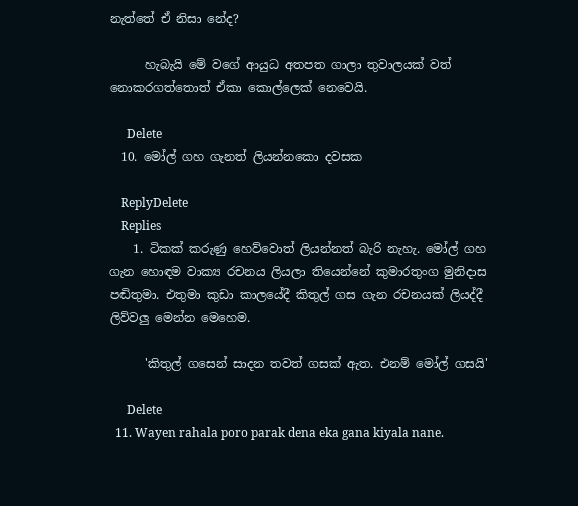නැත්තේ ඒ නිසා නේද?

      හැබැයි මේ වගේ ආයුධ අතපත ගාලා තුවාලයක් වත් නොකරගත්තොත් ඒකා කොල්ලෙක් නෙවෙයි.

      Delete
  10. මෝල් ගහ ගැනත් ලියන්නකො දවසක

    ReplyDelete
    Replies
    1. ටිකක් කරුණු හෙව්වොත් ලියන්නත් බැරි නැහැ. මෝල් ගහ ගැන හොඳම වාක්‍ය රචනය ලියලා තියෙන්නේ කුමාරතුංග මුනිදාස පඬිතුමා. එතුමා කුඩා කාලයේදී කිතුල් ගස ගැන රචනයක් ලියද්දී ලිව්වලු මෙන්න මෙහෙම.

      'කිතුල් ගසෙන් සාදන තවත් ගසක් ඇත. එනම් මෝල් ගසයි'

      Delete
  11. Wayen rahala poro parak dena eka gana kiyala nane.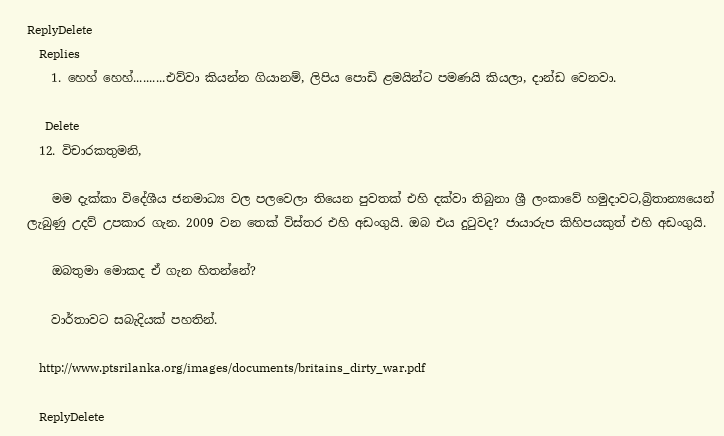ReplyDelete
    Replies
    1. හෙහ් හෙහ්..........එව්වා කියන්න ගියානම්, ලිපිය පොඩි ළමයින්ට පමණයි කියලා, දාන්ඩ වෙනවා.

      Delete
  12. විචාරකතුමනි,

    මම දැක්කා විදේශීය ජනමාධ්‍ය වල පලවෙලා තියෙන පුවතක් එහි දක්වා තිබුනා ශ්‍රී ලංකාවේ හමුදාවට,බ්‍රිතාන්‍යයෙන් ලැබුණු උදව් උපකාර ගැන. 2009 වන තෙක් විස්තර එහි අඩංගුයි. ඔබ එය දුටුවද? ජායාරුප කිහිපයකුත් එහි අඩංගුයි.

    ඔබතුමා මොකද ඒ ගැන හිතන්නේ?

    වාර්තාවට සබැදියක් පහතින්.

    http://www.ptsrilanka.org/images/documents/britains_dirty_war.pdf

    ReplyDelete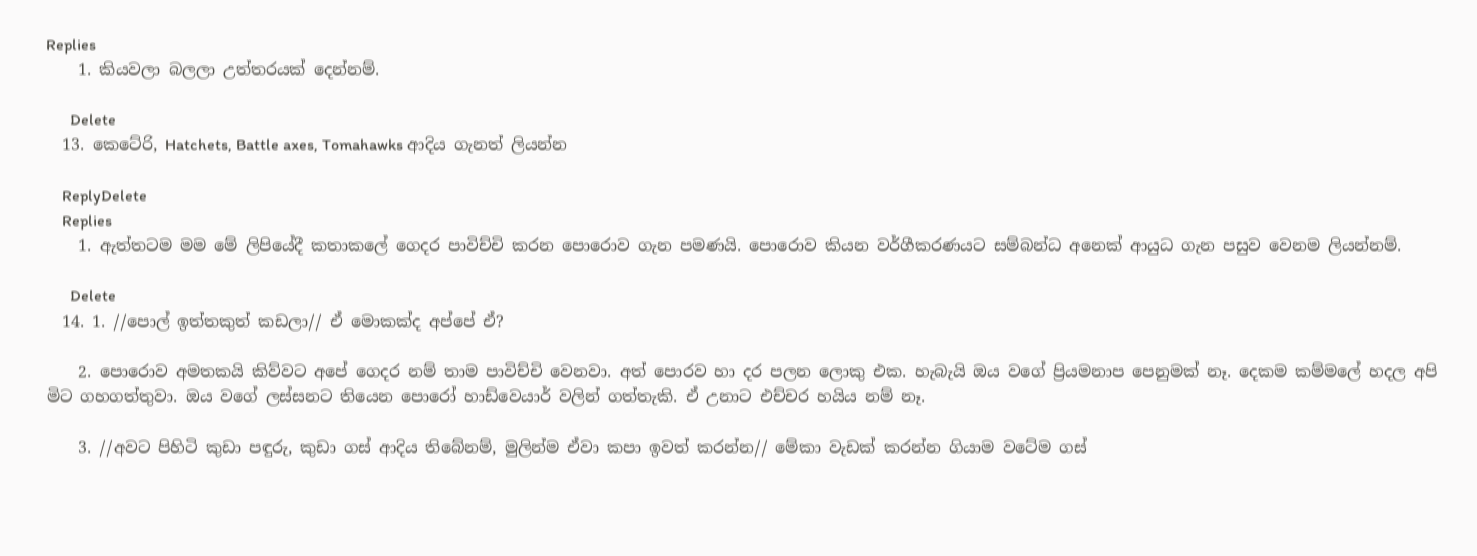Replies
    1. කියවලා බලලා උත්තරයක් දෙන්නම්.

      Delete
  13. කෙටේරි, Hatchets, Battle axes, Tomahawks ආදිය ගැනත් ලියන්න

    ReplyDelete
    Replies
    1. ඇත්තටම මම මේ ලිපියේදී කතාකලේ ගෙදර පාවිච්චි කරන පොරොව ගැන පමණයි. පොරොව කියන වර්ගීකරණයට සම්බන්ධ අනෙක් ආයුධ ගැන පසුව වෙනම ලියන්නම්.

      Delete
  14. 1. //පොල් ඉත්තකුත් කඩලා// ඒ මොකක්ද අප්පේ ඒ?

    2. පොරොව අමතකයි කිව්වට අපේ ගෙදර නම් තාම පාවිච්චි වෙනවා. අත් පොරව හා දර පලන ලොකු එක. හැබැයි ඔය වගේ ප්‍රියමනාප පෙනුමක් නෑ. දෙකම කම්මලේ හදල අපි මිට ගහගත්තුවා. ඔය වගේ ලස්සනට තියෙන පොරෝ හාඩ්වෙයාර් වලින් ගත්තැකි. ඒ උනාට එච්චර හයිය නම් නෑ.

    3. //අවට පිහිටි කුඩා පඳුරු, කුඩා ගස් ආදිය තිබේනම්, මුලින්ම ඒවා කපා ඉවත් කරන්න// මේකා වැඩක් කරන්න ගියාම වටේම ගස්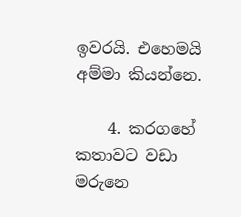ඉවරයි. එහෙමයි අම්මා කියන්නෙ.

    4. කරගහේ කතාවට වඩා මරුනෙ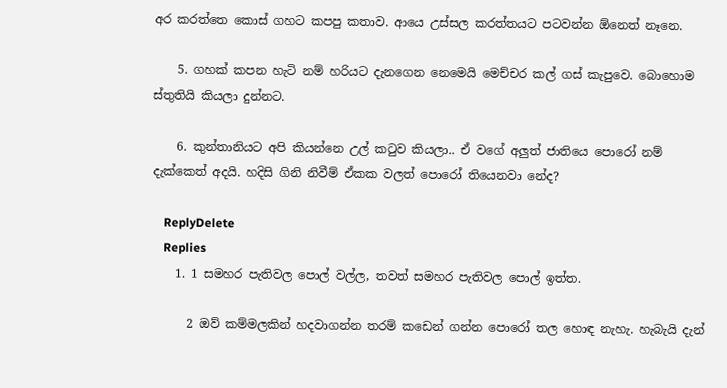අර කරත්තෙ කොස් ගහට කපපු කතාව. ආයෙ උස්සල කරත්තයට පටවන්න ඕනෙත් නෑනෙ.

    5. ගහක් කපන හැටි නම් හරියට දැනගෙන නෙමෙයි මෙච්චර කල් ගස් කැපුවෙ. බොහොම ස්තුතියි කියලා දුන්නට.

    6. කුන්තානියට අපි කියන්නෙ උල් කටුව කියලා.. ඒ වගේ අලුත් ජාතියෙ පොරෝ නම් දැක්කෙත් අදයි. හදිසි ගිනි නිවීම් ඒකක වලත් පොරෝ තියෙනවා නේද?

    ReplyDelete
    Replies
    1. 1 සමහර පැතිවල පොල් වල්ල, තවත් සමහර පැතිවල පොල් ඉත්ත.

      2 ඔව් කම්මලකින් හදවාගන්න තරම් කඩෙන් ගන්න පොරෝ තල හොඳ නැහැ. හැබැයි දැන්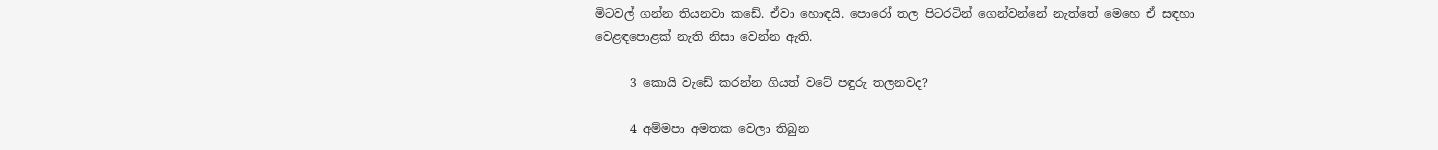මිටවල් ගන්න තියනවා කඩේ. ඒවා හොඳයි. පොරෝ තල පිටරටින් ගෙන්වන්නේ නැත්තේ මෙහෙ ඒ සඳහා වෙළඳපොළක් නැති නිසා වෙන්න ඇති.

      3 කොයි වැඩේ කරන්න ගියත් වටේ පඳුරු තලනවද?

      4 අම්මපා අමතක වෙලා තිබුන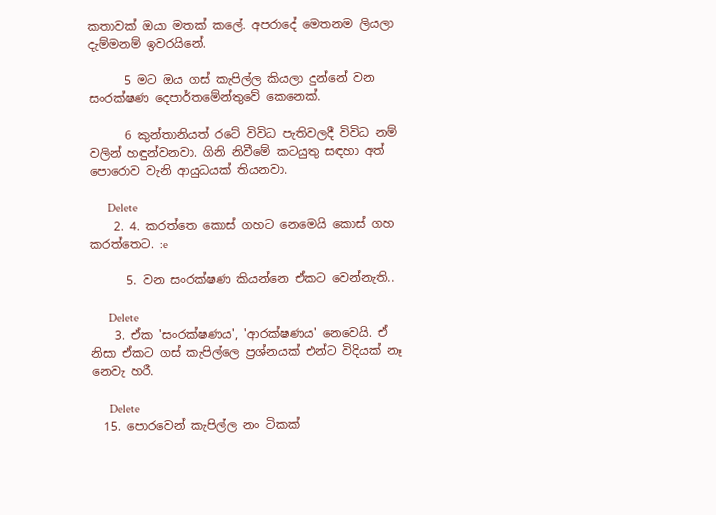කතාවක් ඔයා මතක් කලේ. අපරාදේ මෙතනම ලියලා දැම්මනම් ඉවරයිනේ.

      5 මට ඔය ගස් කැපිල්ල කියලා දුන්නේ වන සංරක්ෂණ දෙපාර්තමේන්තුවේ කෙනෙක්.

      6 කුන්තානියත් රටේ විවිධ පැතිවලදී විවිධ නම් වලින් හඳුන්වනවා. ගිනි නිවීමේ කටයුතු සඳහා අත් පොරොව වැනි ආයුධයක් තියනවා.

      Delete
    2. 4. කරත්තෙ කොස් ගහට නෙමෙයි කොස් ගහ කරත්තෙට. :e

      5. වන සංරක්ෂණ කියන්නෙ ඒකට වෙන්නැති..

      Delete
    3. ඒක 'සංරක්ෂණය', 'ආරක්ෂණය' නෙවෙයි. ඒ නිසා ඒකට ගස් කැපිල්ලෙ ප්‍රශ්නයක් එන්ට විදියක් නෑ නෙවැ හරී.

      Delete
  15. පොරවෙන් කැපිල්ල නං ටිකක්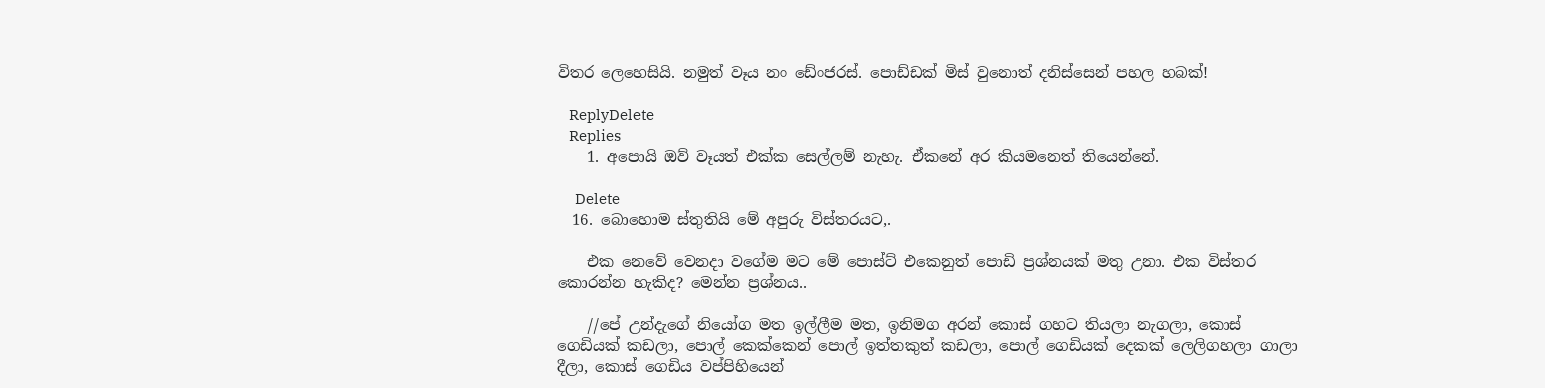විතර ලෙහෙසියි. නමුත් වෑය නං ඩේංජරස්. පොඩ්ඩක් මිස් වුනොත් දනිස්සෙන් පහල හබක්!

    ReplyDelete
    Replies
    1. අපොයි ඔව් වෑයත් එක්ක සෙල්ලම් නැහැ. ඒකනේ අර කියමනෙත් තියෙන්නේ.

      Delete
  16. බොහොම ස්තුතියි මේ අපුරු විස්තරයට,.

    එක නෙවේ වෙනදා වගේම මට මේ පොස්ට් එකෙනුත් පොඩි ප්‍රශ්නයක් මතු උනා. එක විස්තර කොරන්න හැකිද? මෙන්න ප්‍රශ්නය..

    //පේ උන්දැගේ නියෝග මත ඉල්ලීම මත, ඉනිමග අරන් කොස් ගහට තියලා නැගලා, කොස් ගෙඩියක් කඩලා, පොල් කෙක්කෙන් පොල් ඉත්තකුත් කඩලා, පොල් ගෙඩියක් දෙකක් ලෙලිගහලා ගාලා දීලා, කොස් ගෙඩිය වප්පිහියෙන්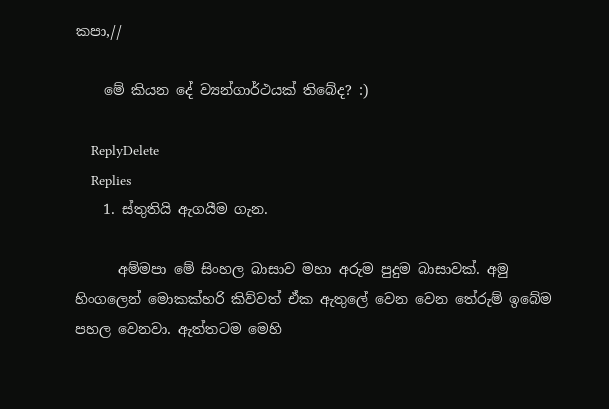කපා,//

    මේ කියන දේ ව්‍යන්ගාර්ථයක් තිබේද? :)

    ReplyDelete
    Replies
    1. ස්තුතියි ඇගයීම ගැන.

      අම්මපා මේ සිංහල බාසාව මහා අරුම පුදුම බාසාවක්. අමු හිංගලෙන් මොකක්හරි කිව්වත් ඒක ඇතුලේ වෙන වෙන තේරුම් ඉබේම පහල වෙනවා. ඇත්තටම මෙහි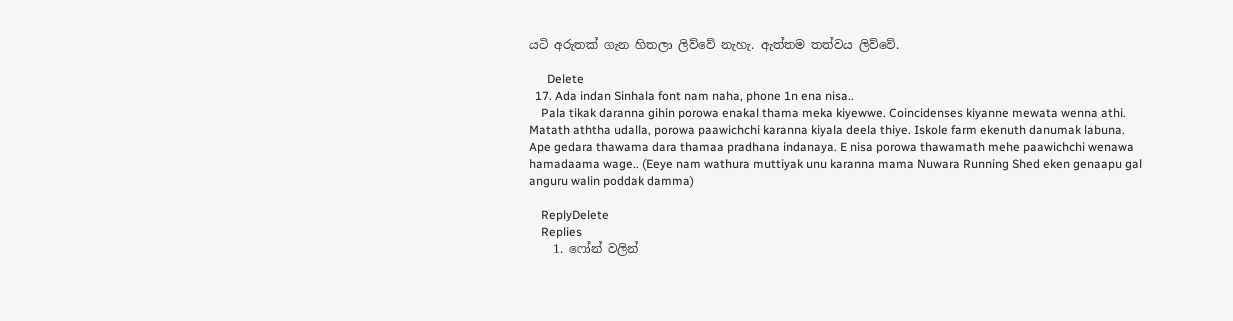යටි අරුතක් ගැන හිතලා ලිව්වේ නැහැ. ඇත්තම තත්වය ලිව්වේ.

      Delete
  17. Ada indan Sinhala font nam naha, phone 1n ena nisa..
    Pala tikak daranna gihin porowa enakal thama meka kiyewwe. Coincidenses kiyanne mewata wenna athi. Matath aththa udalla, porowa paawichchi karanna kiyala deela thiye. Iskole farm ekenuth danumak labuna. Ape gedara thawama dara thamaa pradhana indanaya. E nisa porowa thawamath mehe paawichchi wenawa hamadaama wage.. (Eeye nam wathura muttiyak unu karanna mama Nuwara Running Shed eken genaapu gal anguru walin poddak damma)

    ReplyDelete
    Replies
    1. ෆෝන් වලින්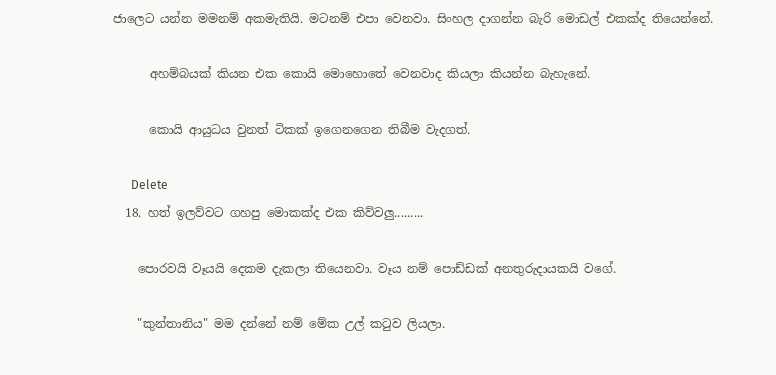ජාලෙට යන්න මමනම් අකමැතියි. මටනම් එපා වෙනවා. සිංහල දාගන්න බැරි මොඩල් එකක්ද තියෙන්නේ.

      අහම්බයක් කියන එක කොයි මොහොතේ වෙනවාද කියලා කියන්න බැහැනේ.

      කොයි ආයුධය වුනත් ටිකක් ඉගෙනගෙන තිබීම වැදගත්.

      Delete
  18. හත් ඉලව්වට ගහපු මොකක්ද එක කිව්වලු.........

    පොරවයි වෑයයි දෙකම දැකලා තියෙනවා. වෑය නම් පොඩ්ඩක් අනතුරුදායකයි වගේ.

    "කුන්තානිය" මම දන්නේ නම් මේක උල් කටුව ලියලා.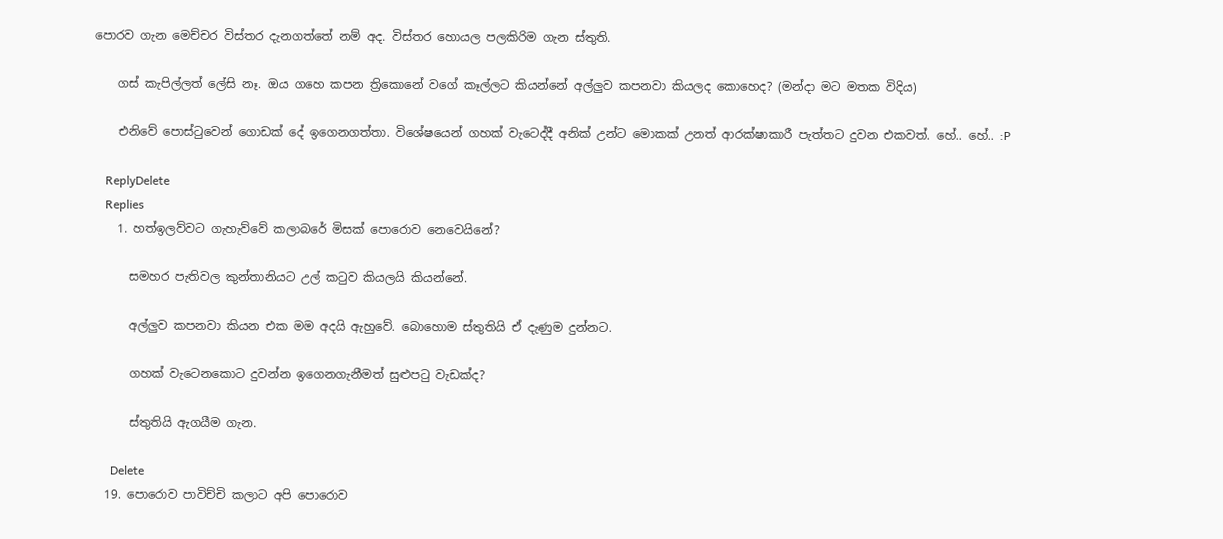පොරව ගැන මෙච්චර විස්තර දැනගත්තේ නම් අද. විස්තර හොයල පලකිරිම ගැන ස්තුති.

    ගස් කැපිල්ලත් ලේසි නෑ. ඔය ගහෙ කපන ත්‍රිකොනේ වගේ කෑල්ලට කියන්නේ අල්ලුව කපනවා කියලද කොහෙද? (මන්දා මට මතක විදිය)

    එනිවේ පොස්ටුවෙන් ගොඩක් දේ ඉගෙනගත්තා. විශේෂයෙන් ගහක් වැටෙද්දී අනික් උන්ට මොකක් උනත් ආරක්ෂාකාරී පැත්තට දුවන එකවත්. හේ.. හේ.. :P

    ReplyDelete
    Replies
    1. හත්ඉලව්වට ගැහැව්වේ කලාබරේ මිසක් පොරොව නෙවෙයිනේ?

      සමහර පැතිවල කුන්තානියට උල් කටුව කියලයි කියන්නේ.

      අල්ලුව කපනවා කියන එක මම අදයි ඇහුවේ. බොහොම ස්තුතියි ඒ දැණුම දුන්නට.

      ගහක් වැටෙනකොට දුවන්න ඉගෙනගැනීමත් සුළුපටු වැඩක්ද?

      ස්තුතියි ඇගයීම ගැන.

      Delete
  19. පොරොව පාවිච්චි කලාට අපි පොරොව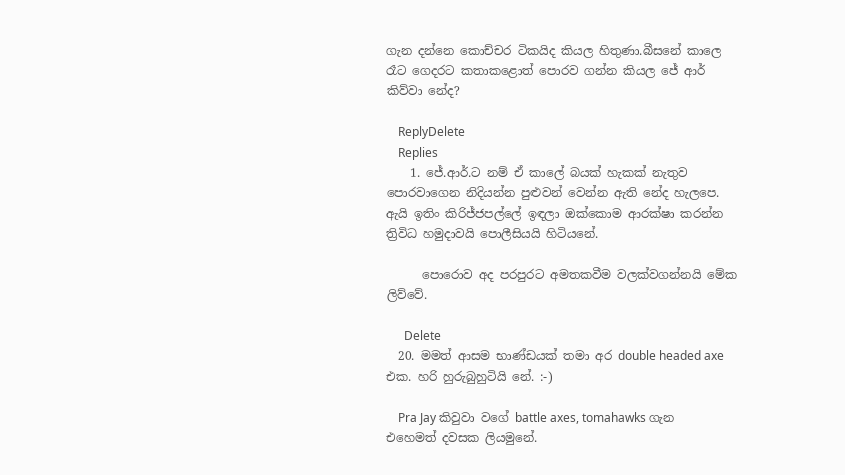ගැන දන්නෙ කොච්චර ටිකයිද කියල හිතුණා.බීසනේ කාලෙ රෑට ගෙදරට කතාකළොත් පොරව ගන්න කියල ජේ ආර් කිව්වා නේද?

    ReplyDelete
    Replies
    1. ජේ.ආර්.ට නම් ඒ කාලේ බයක් හැකක් නැතුව පොරවාගෙන නිදියන්න පුළුවන් වෙන්න ඇති නේද හැලපෙ. ඇයි ඉතිං කිරිජ්ජපල්ලේ ඉඳලා ඔක්කොම ආරක්ෂා කරන්න ත්‍රිවිධ හමුදාවයි පොලීසියයි හිටියනේ.

      පොරොව අද පරපුරට අමතකවීම වලක්වගන්නයි මේක ලිව්වේ.

      Delete
  20. මමත් ආසම භාණ්ඩයක් තමා අර double headed axe එක. හරි හුරුබුහුටියි නේ. :-)

    Pra Jay කිවුවා වගේ battle axes, tomahawks ගැන එහෙමත් දවසක ලියමුනේ.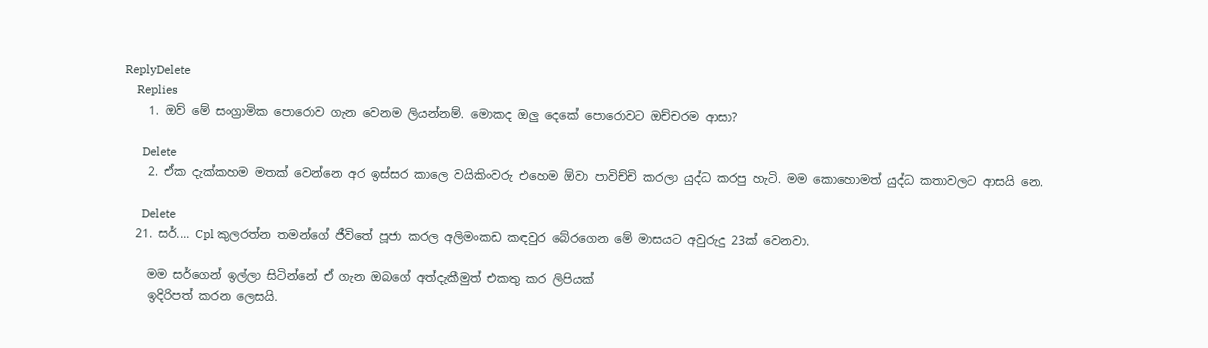ReplyDelete
    Replies
    1. ඔව් මේ සංග්‍රාමික පොරොව ගැන වෙනම ලියන්නම්. මොකද ඔලු දෙකේ පොරොවට ඔච්චරම ආසා?

      Delete
    2. ඒක දැක්කහම මතක් වෙන්නෙ අර ඉස්සර කාලෙ වයිකිංවරු එහෙම ඕවා පාවිච්චි කරලා යුද්ධ කරපු හැටි. මම කොහොමත් යුද්ධ කතාවලට ආසයි නෙ.

      Delete
  21. සර්.... Cpl කුලරත්න තමන්ගේ ජීවිතේ පූජා කරල අලිමංකඩ කඳවුර බේරගෙන මේ මාසයට අවුරුදු 23ක් වෙනවා.

    මම සර්ගෙන් ඉල්ලා සිටින්නේ ඒ ගැන ඔබගේ අත්දැකීමුත් එකතු කර ලිපියක්
    ඉදිරිපත් කරන ලෙසයි.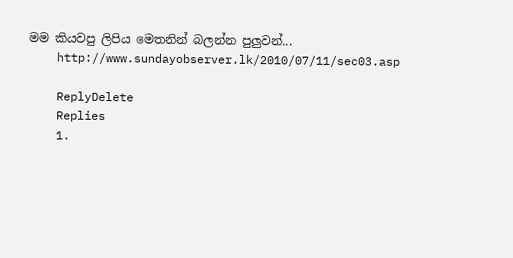මම කියවපු ලිපිය මෙතනින් බලන්න පුලුවන්...
    http://www.sundayobserver.lk/2010/07/11/sec03.asp

    ReplyDelete
    Replies
    1.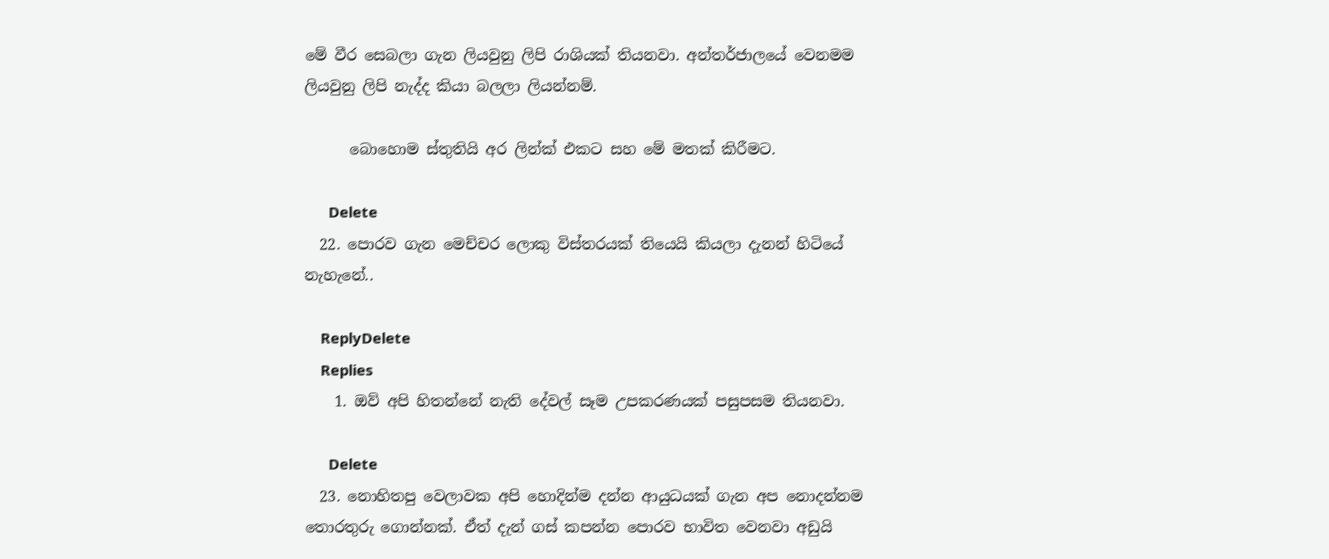මේ වීර සෙබලා ගැන ලියවුනු ලිපි රාශියක් තියනවා. අන්තර්ජාලයේ වෙනමම ලියවුනු ලිපි නැද්ද කියා බලලා ලියන්නම්.

      බොහොම ස්තුතියි අර ලින්ක් එකට සහ මේ මතක් කිරීමට.

      Delete
  22. පොරව ගැන මෙච්චර ලොකු විස්තරයක් තියෙයි කියලා දැනන් හිටියේ නැහැනේ..

    ReplyDelete
    Replies
    1. ඔව් අපි හිතන්නේ නැති දේවල් සෑම උපකරණයක් පසුපසම තියනවා.

      Delete
  23. නොහිතපු වෙලාවක අපි හොදින්ම දන්න ආයුධයක් ගැන අප නොදන්නම තොරතුරු ගොන්නක්. ඒත් දැන් ගස් කපන්න පොරව භාවිත වෙනවා අඩුයි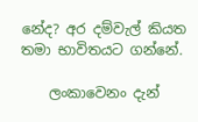නේද? අර දම්වැල් කියත තමා භාවිතයට ගන්නේ.

    ලංකාවෙනං දැන්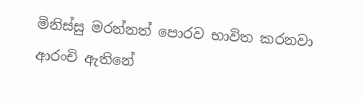මිනිස්සු මරන්නත් පොරව භාවිත කරනවා ආරංචි ඇතිනේ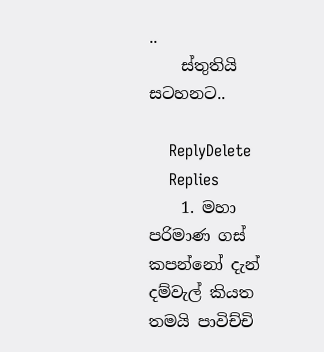..
    ස්තුතියි සටහනට..

    ReplyDelete
    Replies
    1. මහා පරිමාණ ගස් කපන්නෝ දැන් දම්වැල් කියත තමයි පාවිච්චි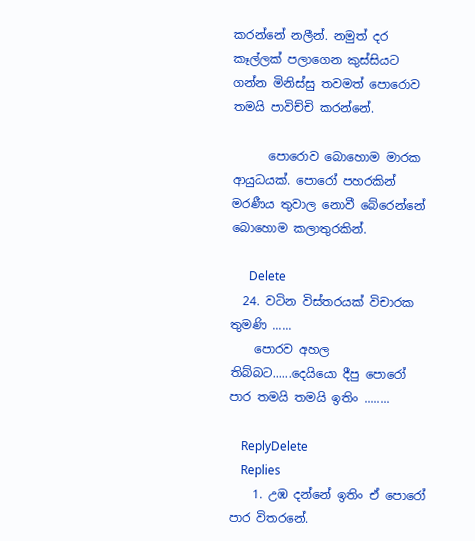කරන්නේ නලීන්. නමුත් දර කෑල්ලක් පලාගෙන කුස්සියට ගන්න මිනිස්සු තවමත් පොරොව තමයි පාවිච්චි කරන්නේ.

      පොරොව බොහොම මාරක ආයුධයක්. පොරෝ පහරකින් මරණීය තුවාල නොවී බේරෙන්නේ බොහොම කලාතුරකින්.

      Delete
  24. වටින විස්තරයක් විචාරක තුමණි ......
    පොරව අහල තිබ්බට......දෙයියො දීපු පොරෝ පාර තමයි තමයි ඉතිං ........

    ReplyDelete
    Replies
    1. උඹ දන්නේ ඉතිං ඒ පොරෝ පාර විතරනේ.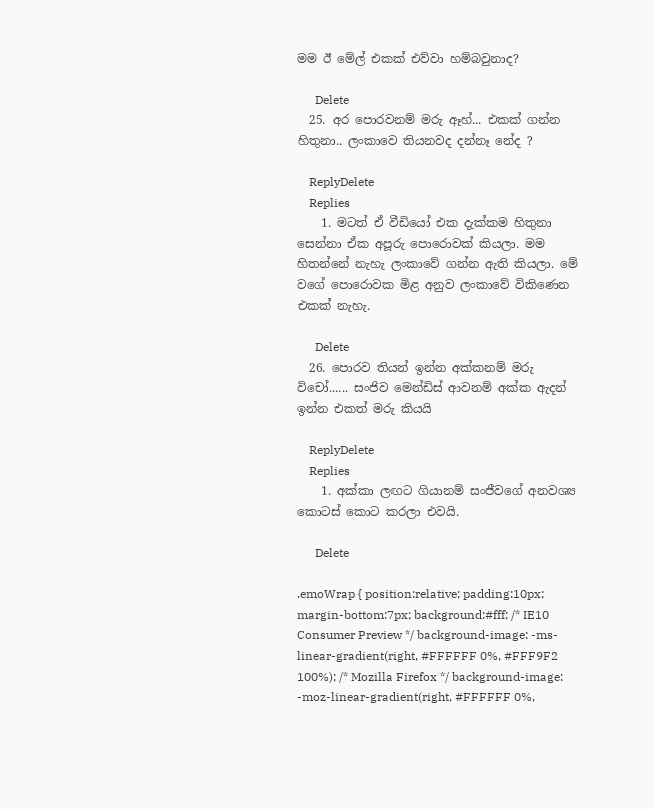මම ඊ මේල් එකක් එව්වා හම්බවුනාද?

      Delete
  25. අර පොරවනම් මරු ඈහ්... එකක් ගන්න හිතුනා.. ලංකාවෙ තියනවද දන්නෑ නේද ?

    ReplyDelete
    Replies
    1. මටත් ඒ වීඩියෝ එක දැක්කම හිතුනා සෙන්නා ඒක අපූරු පොරොවක් කියලා. මම හිතන්නේ නැහැ ලංකාවේ ගන්න ඇති කියලා. මේ වගේ පොරොවක මිළ අනුව ලංකාවේ විකිණෙන එකක් නැහැ.

      Delete
  26. පොරව තියන් ඉන්න අක්කනම් මරු විචෝ...... සංජිව මෙන්ඩිස් ආවනම් අක්ක ඇදන් ඉන්න එකත් මරු කියයි

    ReplyDelete
    Replies
    1. අක්කා ලඟට ගියානම් සංජීවගේ අනවශ්‍ය කොටස් කොට කරලා එවයි.

      Delete

.emoWrap { position:relative; padding:10px; margin-bottom:7px; background:#fff; /* IE10 Consumer Preview */ background-image: -ms-linear-gradient(right, #FFFFFF 0%, #FFF9F2 100%); /* Mozilla Firefox */ background-image: -moz-linear-gradient(right, #FFFFFF 0%,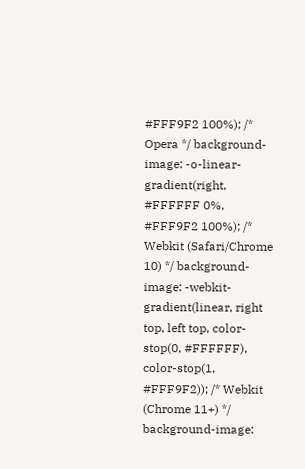#FFF9F2 100%); /* Opera */ background-image: -o-linear-gradient(right, #FFFFFF 0%, #FFF9F2 100%); /* Webkit (Safari/Chrome 10) */ background-image: -webkit-gradient(linear, right top, left top, color-stop(0, #FFFFFF), color-stop(1, #FFF9F2)); /* Webkit (Chrome 11+) */ background-image: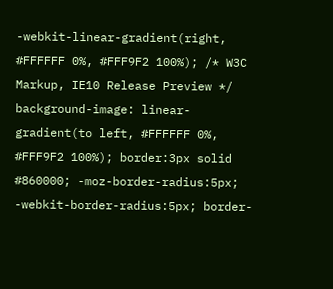-webkit-linear-gradient(right, #FFFFFF 0%, #FFF9F2 100%); /* W3C Markup, IE10 Release Preview */ background-image: linear-gradient(to left, #FFFFFF 0%, #FFF9F2 100%); border:3px solid #860000; -moz-border-radius:5px; -webkit-border-radius:5px; border-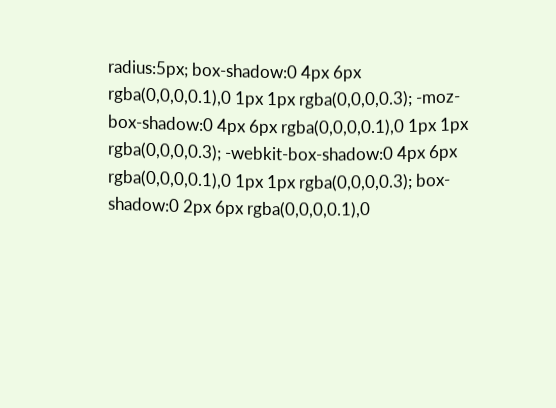radius:5px; box-shadow:0 4px 6px rgba(0,0,0,0.1),0 1px 1px rgba(0,0,0,0.3); -moz-box-shadow:0 4px 6px rgba(0,0,0,0.1),0 1px 1px rgba(0,0,0,0.3); -webkit-box-shadow:0 4px 6px rgba(0,0,0,0.1),0 1px 1px rgba(0,0,0,0.3); box-shadow:0 2px 6px rgba(0,0,0,0.1),0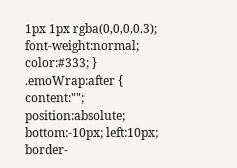1px 1px rgba(0,0,0,0.3); font-weight:normal; color:#333; } .emoWrap:after { content:""; position:absolute; bottom:-10px; left:10px; border-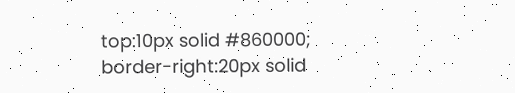top:10px solid #860000; border-right:20px solid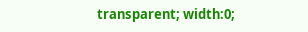transparent; width:0;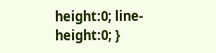height:0; line-height:0; }